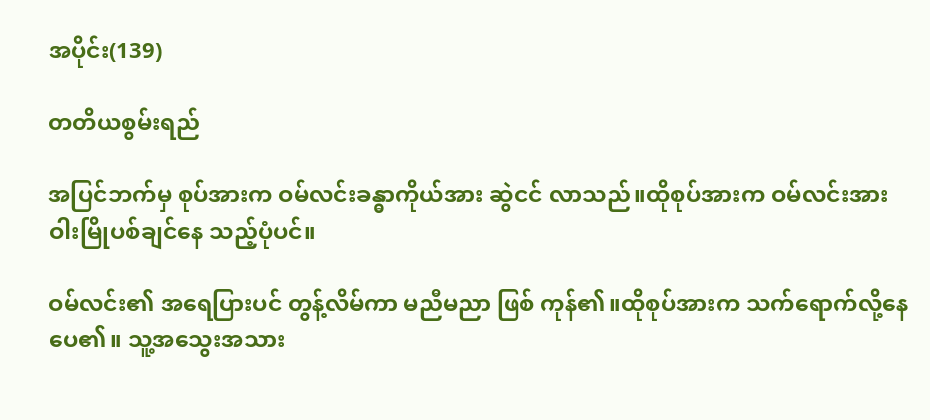အပိုင်း(139)

တတိယစွမ်းရည်

အပြင်ဘက်မှ စုပ်အားက ဝမ်လင်းခန္ဓာကိုယ်အား ဆွဲငင် လာသည်။ထိုစုပ်အားက ဝမ်လင်းအား ဝါးမြိုပစ်ချင်နေ သည့်ပုံပင်။

ဝမ်လင်း၏ အရေပြားပင် တွန့်လိမ်ကာ မညီမညာ ဖြစ် ကုန်၏။ထိုစုပ်အားက သက်ရောက်လို့နေပေ၏။ သူ့အသွေးအသား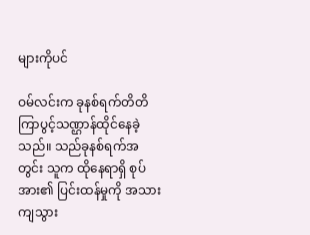များကိုပင်

ဝမ်လင်းက ခုနစ်ရက်တိတိ ကြာပွင့်သဏ္ဌာန်ထိုင်နေခဲ့ သည်။ သည်ခုနစ်ရက်အတွင်း သူက ထိုနေရာရှိ စုပ်အား၏ ပြင်းထန်မှုကို အသားကျသွား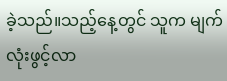ခဲ့သည်။သည့်နေ့တွင် သူက မျက်လုံးဖွင့်လာ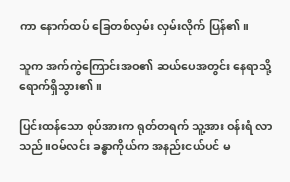ကာ နောက်ထပ် ခြေတစ်လှမ်း လှမ်းလိုက် ပြန်၏။

သူက အက်ကွဲကြောင်းအဝ၏ ဆယ်ပေအတွင်း နေရာသို့ ရောက်ရှိသွား၏။

ပြင်းထန်သော စုပ်အားက ရုတ်တရက် သူ့အား ဝန်းရံ လာသည်။ဝမ်လင်း ခန္ဓာကိုယ်က အနည်းငယ်ပင် မ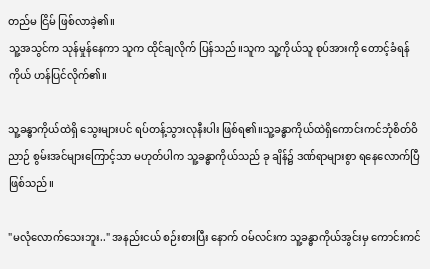တည်မ ငြိမ် ဖြစ်လာခဲ့၏။
သူ့အသွင်က သုန်မှုန်နေကာ သူက ထိုင်ချလိုက် ပြန်သည်။သူက သူ့ကိုယ်သူ စုပ်အားကို တောင့်ခံရန် ကိုယ် ဟန်ပြင်လိုက်၏။

သူ့ခန္ဓာကိုယ်ထဲရှိ သွေးများပင် ရပ်တန့်သွားလုနီးပါး ဖြစ်ရ၏။သူ့ခန္ဓာကိုယ်ထဲရှိကောင်းကင်ဘုံစိတ်ဝိညာဉ် စွမ်းအင်များကြောင့်သာ မဟုတ်ပါက သူ့ခန္ဓာကိုယ်သည် ခု ချိန်၌ ဒဏ်ရာများစွာ ရနေလောက်ပြီ ဖြစ်သည်။

"မလုံလောက်သေးဘူး.." အနည်းငယ် စဉ်းစားပြီး နောက် ဝမ်လင်းက သူ့ခန္ဓာကိုယ်အွင်းမှ ကောင်းကင်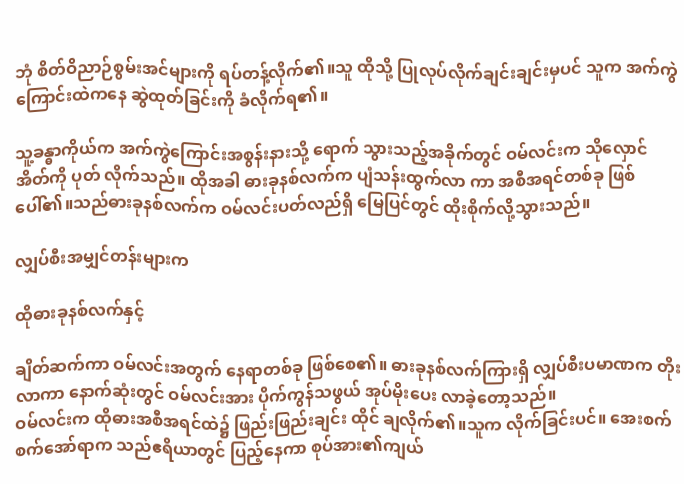ဘုံ စိတ်ဝိညာဉ်စွမ်းအင်များကို ရပ်တန့်လိုက်၏။သူ ထိုသို့ ပြုလုပ်လိုက်ချင်းချင်းမှပင် သူက အက်ကွဲကြောင်းထဲကနေ ဆွဲထုတ်ခြင်းကို ခံလိုက်ရ၏။

သူ့ခန္ဓာကိုယ်က အက်ကွဲကြောင်းအစွန်းနားသို့ ရောက် သွားသည့်အခိုက်တွင် ဝမ်လင်းက သိုလှောင်အိတ်ကို ပုတ် လိုက်သည်။ ထိုအခါ ဓားခုနစ်လက်က ပျံသန်းထွက်လာ ကာ အစီအရင်တစ်ခု ဖြစ်ပေါ်၏။သည်ဓားခုနစ်လက်က ဝမ်လင်းပတ်လည်ရှိ မြေပြင်တွင် ထိုးစိုက်လို့သွားသည်။

လျှပ်စီးအမျှင်တန်းများက

ထိုဓားခုနစ်လက်နှင့်

ချိတ်ဆက်ကာ ဝမ်လင်းအတွက် နေရာတစ်ခု ဖြစ်စေ၏။ ဓားခုနစ်လက်ကြားရှိ လျှပ်စီးပမာဏက တိုးလာကာ နောက်ဆုံးတွင် ဝမ်လင်းအား ပိုက်ကွန်သဖွယ် အုပ်မိုးပေး လာခဲ့တော့သည်။
ဝမ်လင်းက ထိုဓားအစီအရင်ထဲ၌ ဖြည်းဖြည်းချင်း ထိုင် ချလိုက်၏။သူက လိုက်ခြင်းပင်။ အေးစက်စက်အော်ရာက သည်ဧရိယာတွင် ပြည့်နေကာ စုပ်အား၏ကျယ်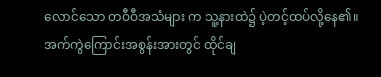လောင်သော တဝီဝီအသံများ က သူ့နားထဲ၌ ပဲ့တင့်ထပ်လို့နေ၏။ အက်ကွဲကြောင်းအစွန်းအားတွင် ထိုင်ချ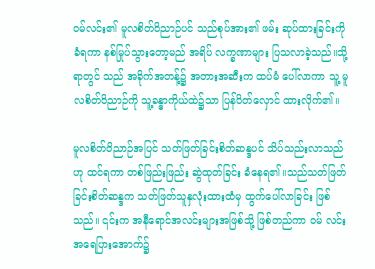ဝမ်လင်း၏ မူလစိတ်ဝိညာဉ်ပင် သည်စုပ်အား၏ ဖမ်း ဆုပ်ထားခြင်းကို ခံရကာ နစ်မြုပ်သွားတော့မည် အရိပ် လက္ခဏာများ ပြသလာခဲ့သည်။သို့ရာတွင် သည် အခိုက်အတန့်၌ အတားအဆီးက ထပ်မံ ပေါ်လာကာ သူ့ မူလစိတ်ဝိညာဉ်ကို သူ့ခန္ဓာကိုယ်ထဲ၌သာ ပြန်ပိတ်လှောင် ထားလိုက်၏။

မူလစိတ်ဝိညာဉ်အပြင် သတ်ဖြတ်ခြင်းစိတ်ဆန္ဒပင် သိပ်သည်းလာသည်ဟု ထင်ရကာ တစ်ဖြည်းဖြည်း ဆွဲထုတ်ခြင်း ခံနေရ၏။သည်သတ်ဖြတ်ခြင်းစိတ်ဆန္ဒက သတ်ဖြတ်သူနှလုံးထားထံမှ ထွက်ပေါ်လာခြင်း ဖြစ်သည်။ ၎င်းက အနီရောင်အလင်းများအဖြစ်သို့ ဖြစ်တည်ကာ ဝမ် လင်းအရေပြားအောက်၌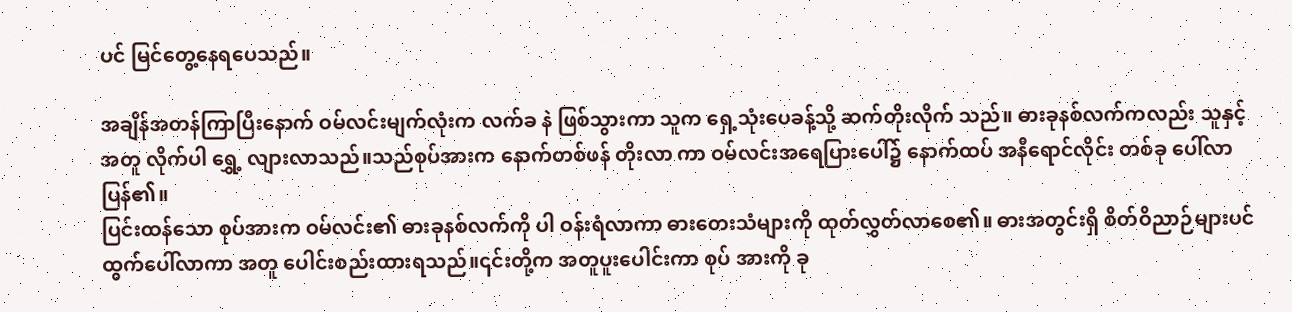ပင် မြင်တွေ့နေရပေသည်။

အချိန်အတန်ကြာပြီးနောက် ဝမ်လင်းမျက်လုံးက လက်ခ နဲ ဖြစ်သွားကာ သူက ရှေ့သုံးပေခန့်သို့ ဆက်တိုးလိုက် သည်။ ဓားခုနစ်လက်ကလည်း သူနှင့်အတူ လိုက်ပါ ရွှေ့ လျားလာသည်။သည်စုပ်အားက နောက်တစ်ဖန် တိုးလာ ကာ ဝမ်လင်းအရေပြားပေါ်၌ နောက်ထပ် အနီရောင်လိုင်း တစ်ခု ပေါ်လာပြန်၏။
ပြင်းထန်သော စုပ်အားက ဝမ်လင်း၏ ဓားခုနစ်လက်ကို ပါ ဝန်းရံလာကာ ဓားတေးသံများကို ထုတ်လွှတ်လာစေ၏။ ဓားအတွင်းရှိ စိတ်ဝိညာဉ်များပင် ထွက်ပေါ်လာကာ အတူ ပေါင်းစည်းထားရသည်။၎င်းတို့က အတူပူးပေါင်းကာ စုပ် အားကို ခု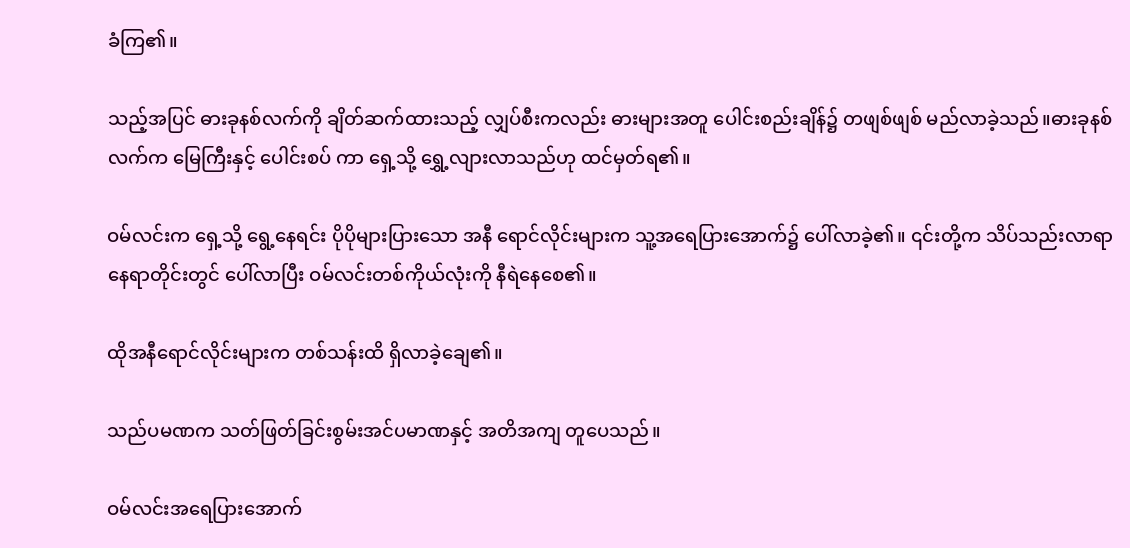ခံကြ၏။

သည့်အပြင် ဓားခုနစ်လက်ကို ချိတ်ဆက်ထားသည့် လျှပ်စီးကလည်း ဓားများအတူ ပေါင်းစည်းချိန်၌ တဖျစ်ဖျစ် မည်လာခဲ့သည်။ဓားခုနစ်လက်က မြေကြီးနှင့် ပေါင်းစပ် ကာ ရှေ့သို့ ရွှေ့လျားလာသည်ဟု ထင်မှတ်ရ၏။

ဝမ်လင်းက ရှေ့သို့ ရွေ့နေရင်း ပိုပိုများပြားသော အနီ ရောင်လိုင်းများက သူ့အရေပြားအောက်၌ ပေါ်လာခဲ့၏။ ၎င်းတို့က သိပ်သည်းလာရာ နေရာတိုင်းတွင် ပေါ်လာပြီး ဝမ်လင်းတစ်ကိုယ်လုံးကို နီရဲနေစေ၏။

ထိုအနီရောင်လိုင်းများက တစ်သန်းထိ ရှိလာခဲ့ချေ၏။

သည်ပမဏက သတ်ဖြတ်ခြင်းစွမ်းအင်ပမာဏနှင့် အတိအကျ တူပေသည်။

ဝမ်လင်းအရေပြားအောက်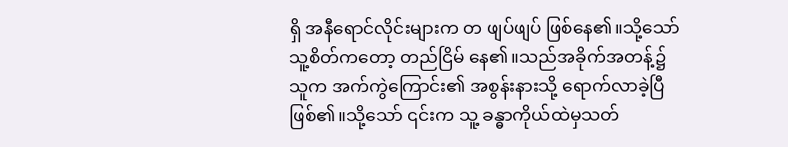ရှိ အနီရောင်လိုင်းများက တ ဖျပ်ဖျပ် ဖြစ်နေ၏။သို့သော် သူ့စိတ်ကတော့ တည်ငြိမ် နေ၏။သည်အခိုက်အတန့်၌ သူက အက်ကွဲကြောင်း၏ အစွန်းနားသို့ ရောက်လာခဲ့ပြီဖြစ်၏။သို့သော် ၎င်းက သူ့ ခန္ဓာကိုယ်ထဲမှသတ်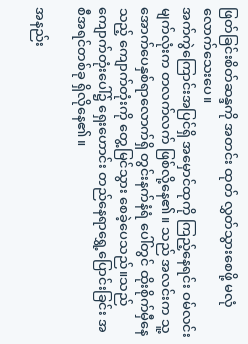ဖြတ်ခြင်းစိတ်ဆန္ဒကို အတင်း ထုတ် လွှတ်သွားစေဖို့ မလုံလောက်သေးပေ။
အက်ကွဲကြောင်းအပြင်ရှိ အမှောင်ထုကို ကြည့်နေရင်း ဝမ်လင်းမျက်လုံးက တလက်လက် ဖြစ်လို့နေ၏။ သည် အလင်းက သူ့အောက်ပေနှစ်ရာလောက်ရှိ တွင်းနက်နံရံ ပေါ်တွင် ထိုးစိုက်မှီနေသည့် ကျောက်တုံးကို တွေ့မြင်သွား စေခဲ့ပေသည်။သည်ကျောက်တုံးပေါ်၌ ရှေးဟောင်း တည်နေရာရွှေ့ပြောင်းခြင်း အစီအရင်တစ်ခု ရှိလိုနေ၏။

အနည်း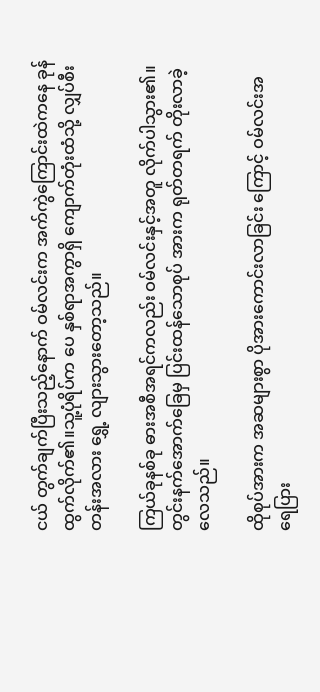ငယ် တွက်ချက်ပြီးသည့်နောက် ဝမ်လင်းက အက်ကွဲကြောင်းထဲကနေ ခုန်ထွက်လိုက်၏။သူ့ပုံရိပ်က ပေ နှစ်ရာအကွာရှိ ကျောက်တုံးထံသို့ လျှပ်စီးတန်းအလား ရွှေ့ လျားသွားတော့သည်။

ကြယ်ခုနစ်ခု ဓားအစီအရင်ကလည်း ဝမ်လင်းနှင့်အတူ လိုက်ပါသွား၏။တွင်းနက်အောက်ခြေမှ ပြင်းထန်သောစုပ် အားက ရုတ်တရက် တိုးလာခဲ့လေသည်။

ထိုစုပ်အားက အဆများစွာ ပိုအားကောင်းလာခြင်း ကြောင့် ဝမ်လင်းအရေပြား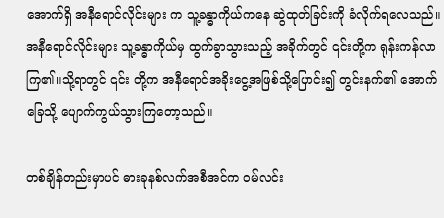အောက်ရှိ အနီရောင်လိုင်းများ က သူ့ခန္ဓာကိုယ်ကနေ ဆွဲထုတ်ခြင်းကို ခံလိုက်ရလေသည်။ အနီရောင်လိုင်းများ သူ့ခန္ဓာကိုယ်မှ ထွက်ခွာသွားသည့် အခိုက်တွင် ၎င်းတို့က ရုန်းကန်လာကြ၏။သို့ရာတွင် ၎င်း တို့က အနီရောင်အခိုးငွေ့အဖြစ်သို့ပြောင်း၍ တွင်းနက်၏ အောက်ခြေသို့ ပျောက်ကွယ်သွားကြတော့သည်။

တစ်ချိန်တည်းမှာပင် ဓားခုနစ်လက်အစီအင်က ဝမ်လင်း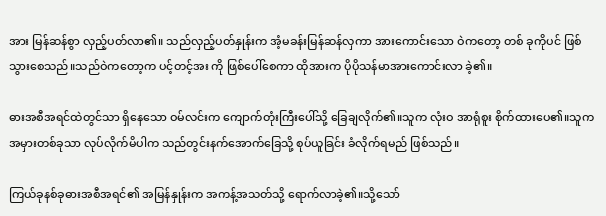အား မြန်ဆန်စွာ လှည့်ပတ်လာ၏။ သည်လှည့်ပတ်နှုန်းက အံ့မခန်းမြန်ဆန်လှကာ အားကောင်းသော ဝဲကတော့ တစ် ခုကိုပင် ဖြစ်သွားစေသည်။သည်ဝဲကတော့က ပင့်တင့်အး ကို ဖြစ်ပေါ်စေကာ ထိုအားက ပိုပိုသန်မာအားကောင်းလာ ခဲ့၏။

ဓားအစီအရင်ထဲတွင်သာ ရှိနေသော ဝမ်လင်းက ကျောက်တုံးကြီးပေါ်သို့ ခြေချလိုက်၏။သူက လုံးဝ အာရုံစူး စိုက်ထားပေ၏။သူက အမှားတစ်ခုသာ လုပ်လိုက်မိပါက သည်တွင်းနက်အောက်ခြေသို့ စုပ်ယူခြင်း ခံလိုက်ရမည် ဖြစ်သည်။

ကြယ်ခုနစ်ခုဓားအစီအရင်၏ အမြန်နှုန်းက အကန့်အသတ်သို့ ရောက်လာခဲ့၏။သို့သော်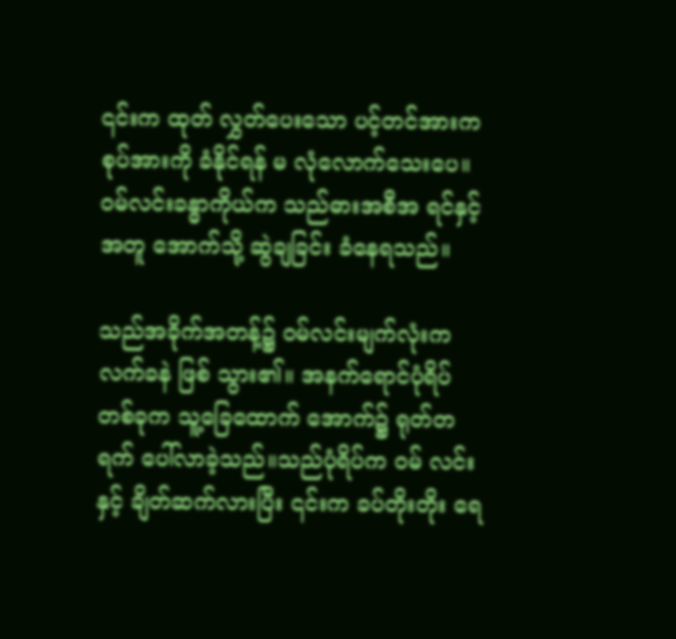၎င်းက ထုတ် လွှတ်ပေးသော ပင့်တင်အားက စုပ်အားကို ခံနိုင်ရန် မ လုံလောက်သေးပေ။ဝမ်လင်းခန္ဓာကိုယ်က သည်ဓားအစီအ ရင်နှင့်အတူ အောက်သို့ ဆွဲချခြင်း ခံနေရသည်။

သည်အခိုက်အတန့်၌ ဝမ်လင်းမျက်လုံးက လက်ခနဲ ဖြစ် သွား၏။ အနက်ရောင်ပုံရိပ်တစ်ခုက သူ့ခြေထောက် အောက်၌ ရုတ်တရက် ပေါ်လာခဲ့သည်။သည်ပုံရိပ်က ဝမ် လင်းနှင့် ချိတ်ဆက်လားပြီး ၎င်းက ခပ်တိုးတိုး ရေ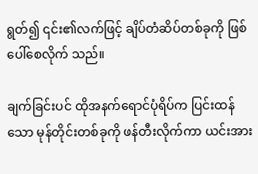ရွတ်၍ ၎င်း၏လက်ဖြင့် ချိပ်တံဆိပ်တစ်ခုကို ဖြစ်ပေါ်စေလိုက် သည်။

ချက်ခြင်းပင် ထိုအနက်ရောင်ပုံရိပ်က ပြင်းထန်သော မုန်တိုင်းတစ်ခုကို ဖန်တီးလိုက်ကာ ယင်းအား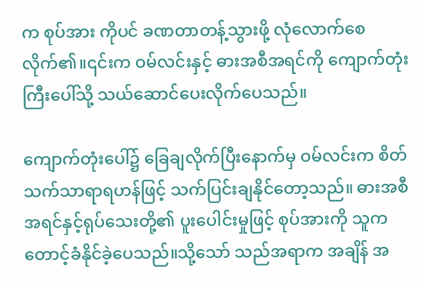က စုပ်အား ကိုပင် ခဏတာတန့်သွားဖို့ လုံလောက်စေလိုက်၏။၎င်းက ဝမ်လင်းနှင့် ဓားအစီအရင်ကို ကျောက်တုံးကြီးပေါ်သို့ သယ်ဆောင်ပေးလိုက်ပေသည်။

ကျောက်တုံးပေါ်၌ ခြေချလိုက်ပြီးနောက်မှ ဝမ်လင်းက စိတ်သက်သာရာရဟန်ဖြင့် သက်ပြင်းချနိုင်တော့သည်။ ဓားအစီအရင်နှင့်ရုပ်သေးတို့၏ ပူးပေါင်းမှုဖြင့် စုပ်အားကို သူက တောင့်ခံနိုင်ခဲ့ပေသည်။သို့သော် သည်အရာက အချိန် အ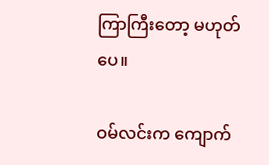ကြာကြီးတော့ မဟုတ်ပေ။

ဝမ်လင်းက ကျောက်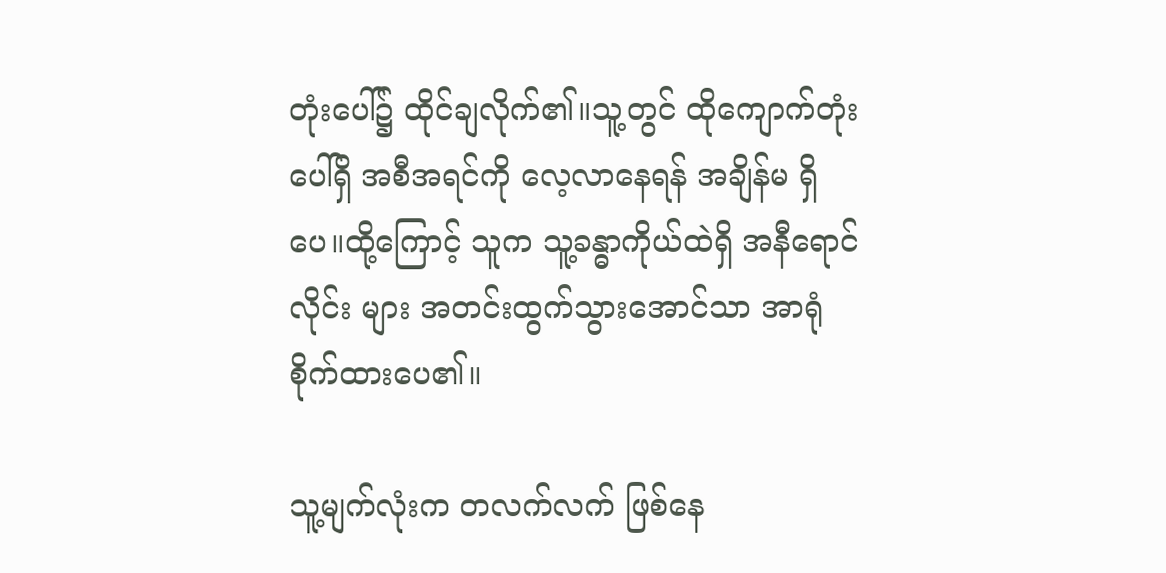တုံးပေါ်၌ ထိုင်ချလိုက်၏။သူ့တွင် ထိုကျောက်တုံးပေါ်ရှိ အစီအရင်ကို လေ့လာနေရန် အချိန်မ ရှိပေ။ထို့ကြောင့် သူက သူ့ခန္ဓာကိုယ်ထဲရှိ အနီရောင်လိုင်း များ အတင်းထွက်သွားအောင်သာ အာရုံစိုက်ထားပေ၏။

သူ့မျက်လုံးက တလက်လက် ဖြစ်နေ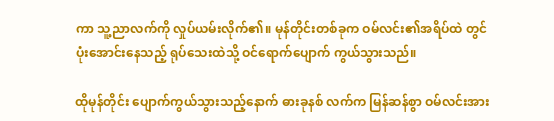ကာ သူ့ညာလက်ကို လှုပ်ယမ်းလိုက်၏။ မုန်တိုင်းတစ်ခုက ဝမ်လင်း၏အရိပ်ထဲ တွင် ပုံးအောင်းနေသည့် ရုပ်သေးထဲသို့ ဝင်ရောက်ပျောက် ကွယ်သွားသည်။

ထိုမုန်တိုင်း ပျောက်ကွယ်သွားသည့်နောက် ဓားခုနစ် လက်က မြန်ဆန်စွာ ဝမ်လင်းအား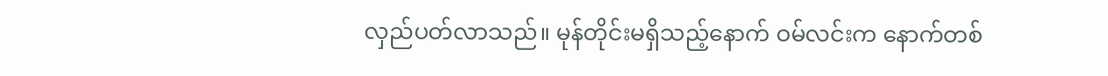လှည်ပတ်လာသည်။ မုန်တိုင်းမရှိသည့်နောက် ဝမ်လင်းက နောက်တစ်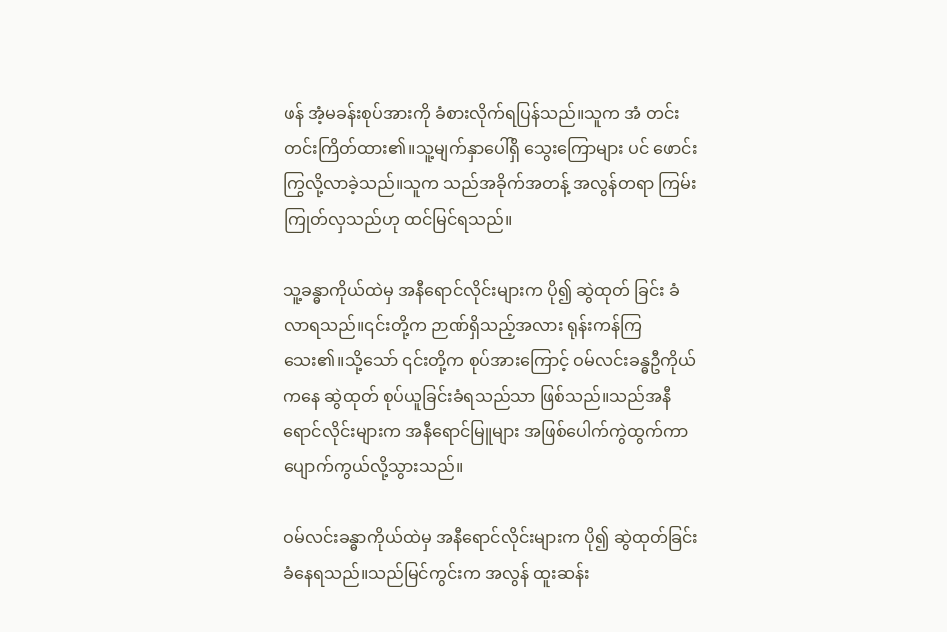ဖန် အံ့မခန်းစုပ်အားကို ခံစားလိုက်ရပြန်သည်။သူက အံ တင်းတင်းကြိတ်ထား၏။သူ့မျက်နှာပေါ်ရှိ သွေးကြောများ ပင် ဖောင်းကြွလို့လာခဲ့သည်။သူက သည်အခိုက်အတန့် အလွန်တရာ ကြမ်းကြုတ်လှသည်ဟု ထင်မြင်ရသည်။

သူ့ခန္ဓာကိုယ်ထဲမှ အနီရောင်လိုင်းများက ပို၍ ဆွဲထုတ် ခြင်း ခံလာရသည်။၎င်းတို့က ဉာဏ်ရှိသည့်အလား ရုန်းကန်ကြသေး၏။သို့သော် ၎င်းတို့က စုပ်အားကြောင့် ဝမ်လင်းခန္ဓဦကိုယ်ကနေ ဆွဲထုတ် စုပ်ယူခြင်းခံရသည်သာ ဖြစ်သည်။သည်အနီရောင်လိုင်းများက အနီရောင်မြူများ အဖြစ်ပေါက်ကွဲထွက်ကာ ပျောက်ကွယ်လို့သွားသည်။

ဝမ်လင်းခန္ဓာကိုယ်ထဲမှ အနီရောင်လိုင်းများက ပို၍ ဆွဲထုတ်ခြင်း ခံနေရသည်။သည်မြင်ကွင်းက အလွန် ထူးဆန်း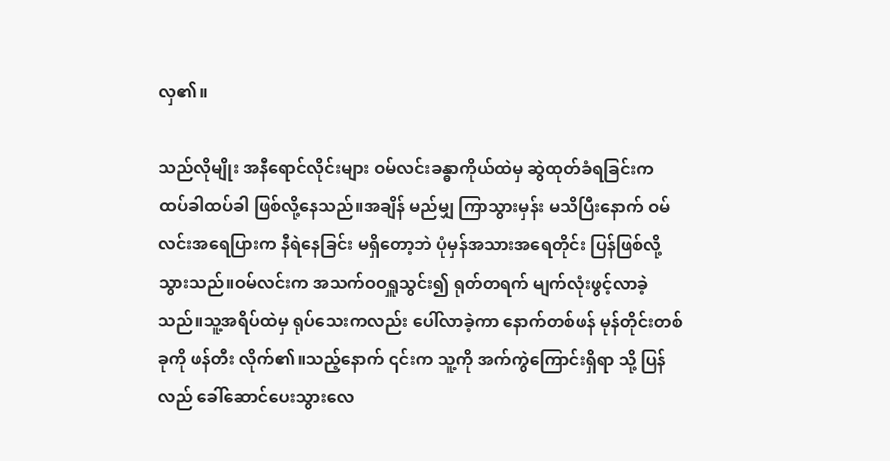လှ၏။

သည်လိုမျိုး အနီရောင်လိုင်းများ ဝမ်လင်းခန္ဓာကိုယ်ထဲမှ ဆွဲထုတ်ခံရခြင်းက ထပ်ခါထပ်ခါ ဖြစ်လို့နေသည်။အချိန် မည်မျှ ကြာသွားမှန်း မသိပြီးနောက် ဝမ်လင်းအရေပြားက နီရဲနေခြင်း မရှိတော့ဘဲ ပုံမှန်အသားအရေတိုင်း ပြန်ဖြစ်လို့ သွားသည်။ဝမ်လင်းက အသက်ဝဝရှူသွင်း၍ ရုတ်တရက် မျက်လုံးဖွင့်လာခဲ့သည်။သူ့အရိပ်ထဲမှ ရုပ်သေးကလည်း ပေါ်လာခဲ့ကာ နောက်တစ်ဖန် မုန်တိုင်းတစ်ခုကို ဖန်တီး လိုက်၏။သည့်နောက် ၎င်းက သူ့ကို အက်ကွဲကြောင်းရှိရာ သို့ ပြန်လည် ခေါ်ဆောင်ပေးသွားလေ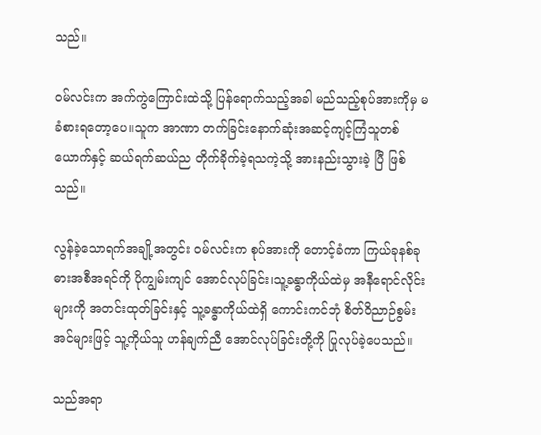သည်။

ဝမ်လင်းက အက်ကွဲကြောင်းထဲသို့ ပြန်ရောက်သည့်အခါ မည်သည့်စုပ်အားကိုမှ မခံစားရတော့ပေ။သူက အာဏာ တက်ခြင်းနောက်ဆုံးအဆင့်ကျင့်ကြံသူတစ်ယောက်နှင့် ဆယ်ရက်ဆယ်ည တိုက်ခိုက်ခဲ့ရသကဲ့သို့ အားနည်းသွားခဲ့ ပြီ ဖြစ်သည်။

လွန်ခဲ့သောရက်အချို့အတွင်း ဝမ်လင်းက စုပ်အားကို တောင့်ခံကာ ကြယ်ခုနစ်ခုဓားအစီအရင်ကို ပိုကျွမ်းကျင် အောင်လုပ်ခြင်း၊သူ့ခန္ဓာကိုယ်ထဲမှ အနီရောင်လိုင်းများကို အတင်းထုတ်ခြင်းနှင့် သူ့ခန္ဓာကိုယ်ထဲရှိ ကောင်းကင်ဘုံ စိတ်ဝိညာဉ်စွမ်းအင်များဖြင့် သူ့ကိုယ်သူ ဟန်ချက်ညီ အောင်လုပ်ခြင်းတို့ကို ပြုလုပ်ခဲ့ပေသည်။

သည်အရာ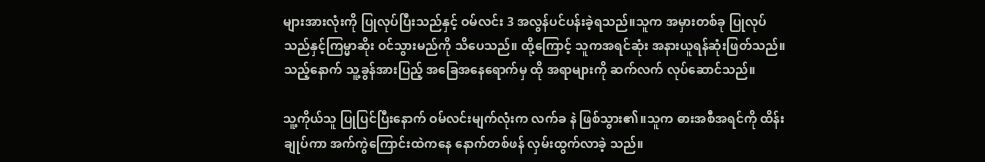များအားလုံးကို ပြုလုပ်ပြီးသည်နှင့် ဝမ်လင်း 3 အလွန်ပင်ပန်းခဲ့ရသည်။သူက အမှားတစ်ခု ပြုလုပ်သည်နှင့်ကြမ္မာဆိုး ဝင်သွားမည်ကို သိပေသည်။ ထို့ကြောင့် သူကအရင်ဆုံး အနားယူရန်ဆုံးဖြတ်သည်။ သည့်နောက် သူ့ခွန်အားပြည့် အခြေအနေရောက်မှ ထို အရာများကို ဆက်လက် လုပ်ဆောင်သည်။

သူ့ကိုယ်သူ ပြုပြင်ပြီးနောက် ဝမ်လင်းမျက်လုံးက လက်ခ နဲ ဖြစ်သွား၏။သူက ဓားအစီအရင်ကို ထိန်းချုပ်ကာ အက်ကွဲကြောင်းထဲကနေ နောက်တစ်ဖန် လှမ်းထွက်လာခဲ့ သည်။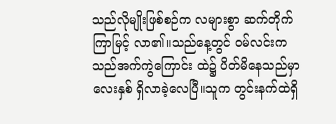သည်လိုမျိုးဖြစ်စဉ်က လများစွာ ဆက်တိုက် ကြာမြင့် လာ၏။သည်နေ့တွင် ဝမ်လင်းက သည်အက်ကွဲကြောင်း ထဲ၌ ပိတ်မိနေသည်မှာ လေးနှစ် ရှိလာခဲ့လေပြီ။သူက တွင်းနက်ထဲရှိ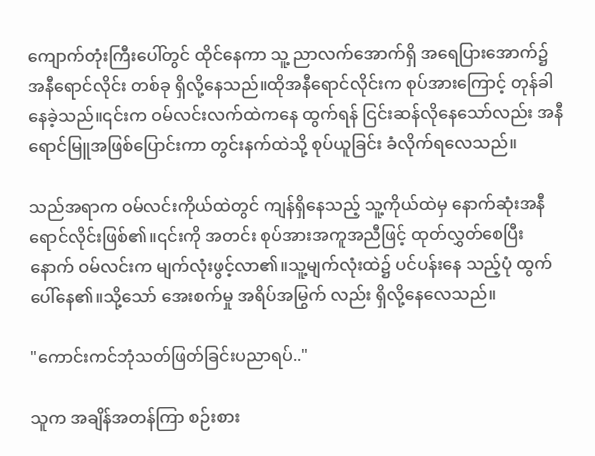ကျောက်တုံးကြီးပေါ်တွင် ထိုင်နေကာ သူ့ ညာလက်အောက်ရှိ အရေပြားအောက်၌ အနီရောင်လိုင်း တစ်ခု ရှိလို့နေသည်။ထိုအနီရောင်လိုင်းက စုပ်အားကြောင့် တုန်ခါနေခဲ့သည်။၎င်းက ဝမ်လင်းလက်ထဲကနေ ထွက်ရန် ငြင်းဆန်လိုနေသော်လည်း အနီရောင်မြူအဖြစ်ပြောင်းကာ တွင်းနက်ထဲသို့ စုပ်ယူခြင်း ခံလိုက်ရလေသည်။

သည်အရာက ဝမ်လင်းကိုယ်ထဲတွင် ကျန်ရှိနေသည့် သူ့ကိုယ်ထဲမှ နောက်ဆုံးအနီရောင်လိုင်းဖြစ်၏။၎င်းကို အတင်း စုပ်အားအကူအညီဖြင့် ထုတ်လွှတ်စေပြီးနောက် ဝမ်လင်းက မျက်လုံးဖွင့်လာ၏။သူ့မျက်လုံးထဲ၌ ပင်ပန်းနေ သည့်ပုံ ထွက်ပေါ်နေ၏။သို့သော် အေးစက်မှု အရိပ်အမြွက် လည်း ရှိလို့နေလေသည်။

"ကောင်းကင်ဘုံသတ်ဖြတ်ခြင်းပညာရပ်.."

သူက အချိန်အတန်ကြာ စဉ်းစား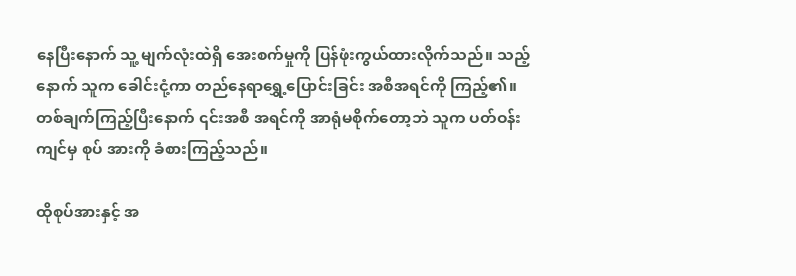နေပြီးနောက် သူ့ မျက်လုံးထဲရှိ အေးစက်မှုကို ပြန်ဖုံးကွယ်ထားလိုက်သည်။ သည့်နောက် သူက ခေါင်းငုံ့ကာ တည်နေရာရွှေ့ပြောင်းခြင်း အစီအရင်ကို ကြည့်၏။တစ်ချက်ကြည့်ပြီးနောက် ၎င်းအစီ အရင်ကို အာရုံမစိုက်တော့ဘဲ သူက ပတ်ဝန်းကျင်မှ စုပ် အားကို ခံစားကြည့်သည်။

ထိုစုပ်အားနှင့် အ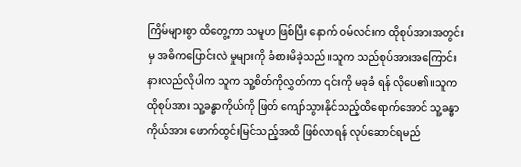ကြိမ်များစွာ ထိတွေ့ကာ သမူဟ ဖြစ်ပြီး နောက် ဝမ်လင်းက ထိုစုပ်အားအတွင်းမှ အဓိကပြောင်းလဲ မှုများကို ခံစားမိခဲ့သည်။သူက သည်စုပ်အားအကြောင်း နားလည်လိုပါက သူက သူ့စိတ်ကိုလွှတ်ကာ ၎င်းကို မခုခံ ရန် လိုပေ၏။သူက ထိုစုပ်အား သူ့ခန္ဓာကိုယ်ကို ဖြတ် ကျော်သွားနိုင်သည့်ထိရောက်အောင် သူ့ခန္ဓာကိုယ်အား ဖောက်ထွင်းမြင်သည့်အထိ ဖြစ်လာရန် လုပ်ဆောင်ရမည်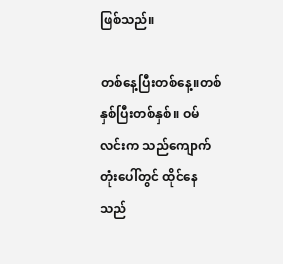ဖြစ်သည်။

တစ်နေ့ပြီးတစ်နေ့။တစ်နှစ်ပြီးတစ်နှစ်။ ဝမ်လင်းက သည်ကျောက်တုံးပေါ်တွင် ထိုင်နေသည်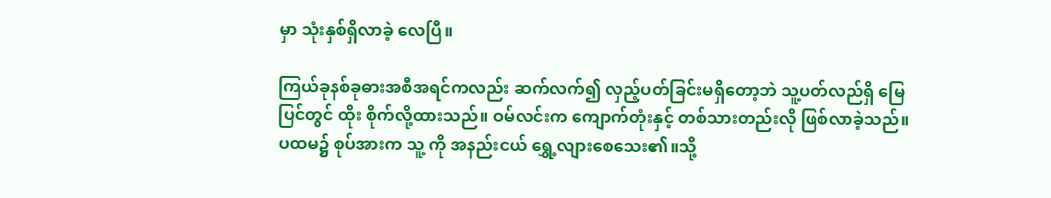မှာ သုံးနှစ်ရှိလာခဲ့ လေပြီ။

ကြယ်ခုနစ်ခုဓားအစီအရင်ကလည်း ဆက်လက်၍ လှည့်ပတ်ခြင်းမရှိတော့ဘဲ သူ့ပတ်လည်ရှိ မြေပြင်တွင် ထိုး စိုက်လို့ထားသည်။ ဝမ်လင်းက ကျောက်တုံးနှင့် တစ်သားတည်းလို ဖြစ်လာခဲ့သည်။ပထမ၌ စုပ်အားက သူ့ ကို အနည်းငယ် ရွှေ့လျားစေသေး၏။သို့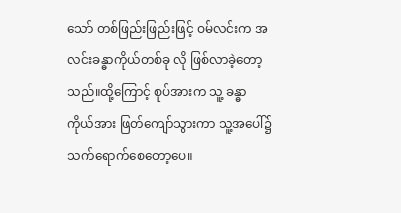သော် တစ်ဖြည်းဖြည်းဖြင့် ဝမ်လင်းက အလင်းခန္ဓာကိုယ်တစ်ခု လို ဖြစ်လာခဲ့တော့သည်။ထို့ကြောင့် စုပ်အားက သူ့ ခန္ဓာကိုယ်အား ဖြတ်ကျော်သွားကာ သူ့အပေါ်၌ သက်ရောက်စေတော့ပေ။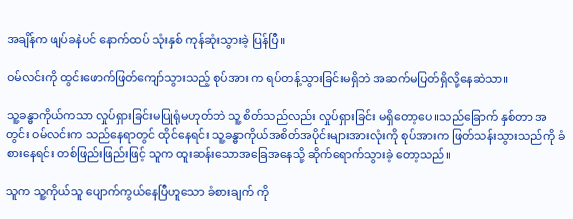အချိန်က ဖျပ်ခနဲပင် နောက်ထပ် သုံးနှစ် ကုန်ဆုံးသွားခဲ့ ပြန်ပြီ။

ဝမ်လင်းကို ထွင်းဖောက်ဖြတ်ကျော်သွားသည့် စုပ်အား က ရပ်တန့်သွားခြင်းမရှိဘဲ အဆက်မပြတ်ရှိလို့နေဆဲသာ။

သူ့ခန္ဓာကိုယ်ကသာ လှုပ်ရှားခြင်းမပြုရုံမဟုတ်ဘဲ သူ့ စိတ်သည်လည်း လှုပ်ရှားခြင်း မရှိတော့ပေ။သည်ခြောက် နှစ်တာ အတွင်း ဝမ်လင်းက သည်နေရာတွင် ထိုင်နေရင်း သူ့ခန္ဓာကိုယ်အစိတ်အပိုင်းများအားလုံးကို စုပ်အားက ဖြတ်သန်းသွားသည်ကို ခံစားနေရင်း တစ်ဖြည်းဖြည်းဖြင့် သူက ထူးဆန်းသောအခြေအနေသို့ ဆိုက်ရောက်သွားခဲ့ တော့သည်။

သူက သူ့ကိုယ်သူ ပျောက်ကွယ်နေပြီဟူသော ခံစားချက် ကို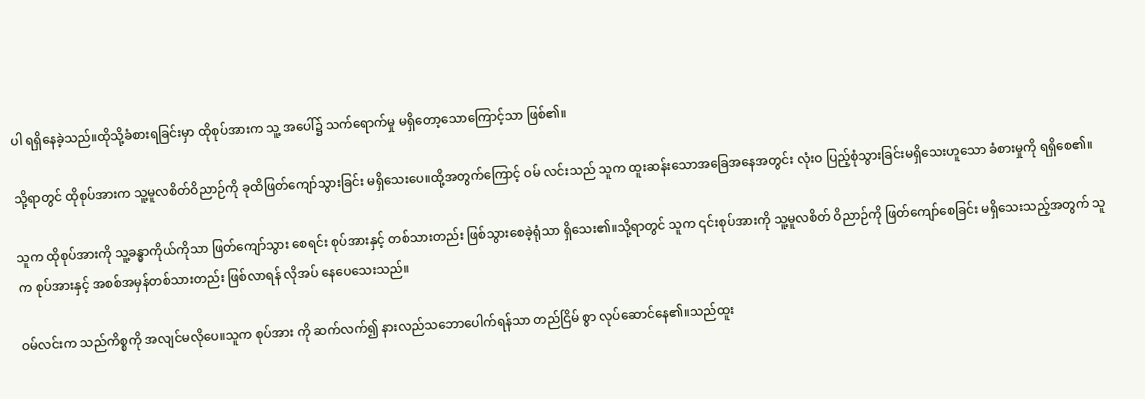ပါ ရရှိနေခဲ့သည်။ထိုသို့ခံစားရခြင်းမှာ ထိုစုပ်အားက သူ့ အပေါ်၌ သက်ရောက်မှု မရှိတော့သောကြောင့်သာ ဖြစ်၏။

သို့ရာတွင် ထိုစုပ်အားက သူ့မူလစိတ်ဝိညာဉ်ကို ခုထိဖြတ်ကျော်သွားခြင်း မရှိသေးပေ။ထို့အတွက်ကြောင့် ဝမ် လင်းသည် သူက ထူးဆန်းသောအခြေအနေအတွင်း လုံးဝ ပြည့်စုံသွားခြင်းမရှိသေးဟူသော ခံစားမှုကို ရရှိစေ၏။

သူက ထိုစုပ်အားကို သူ့ခန္ဓာကိုယ်ကိုသာ ဖြတ်ကျော်သွား စေရင်း စုပ်အားနှင့် တစ်သားတည်း ဖြစ်သွားစေခဲ့ရုံသာ ရှိသေး၏။သို့ရာတွင် သူက ၎င်းစုပ်အားကို သူ့မူလစိတ် ဝိညာဉ်ကို ဖြတ်ကျော်စေခြင်း မရှိသေးသည့်အတွက် သူက စုပ်အားနှင့် အစစ်အမှန်တစ်သားတည်း ဖြစ်လာရန် လိုအပ် နေပေသေးသည်။

ဝမ်လင်းက သည်ကိစ္စကို အလျင်မလိုပေ။သူက စုပ်အား ကို ဆက်လက်၍ နားလည်သဘောပေါက်ရန်သာ တည်ငြိမ် စွာ လုပ်ဆောင်နေ၏။သည်ထူး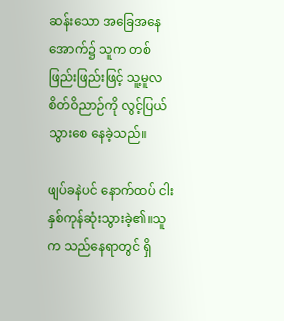ဆန်းသော အခြေအနေ အောက်၌ သူက တစ်ဖြည်းဖြည်းဖြင့် သူ့မူလစိတ်ဝိညာဉ်ကို လွင့်ပြယ်သွားစေ နေခဲ့သည်။

ဖျပ်ခနဲပင် နောက်ထပ် ငါးနှစ်ကုန်ဆုံးသွားခဲ့၏။သူက သည်နေရာတွင် ရှိ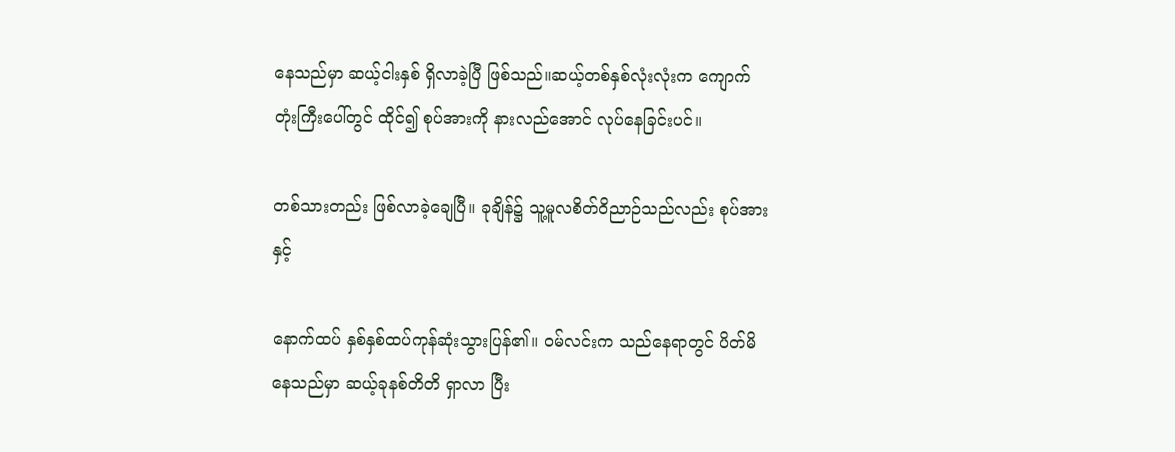နေသည်မှာ ဆယ့်ငါးနှစ် ရှိလာခဲ့ပြီ ဖြစ်သည်။ဆယ့်တစ်နှစ်လုံးလုံးက ကျောက်တုံးကြီးပေါ်တွင် ထိုင်၍ စုပ်အားကို နားလည်အောင် လုပ်နေခြင်းပင်။

တစ်သားတည်း ဖြစ်လာခဲ့ချေပြီ။ ခုချိန်၌ သူ့မူလစိတ်ဝိညာဉ်သည်လည်း စုပ်အားနှင့်

နောက်ထပ် နှစ်နှစ်ထပ်ကုန်ဆုံးသွားပြန်၏။ ဝမ်လင်းက သည်နေရာတွင် ပိတ်မိနေသည်မှာ ဆယ့်ခုနစ်တိတိ ရှာလာ ပြီး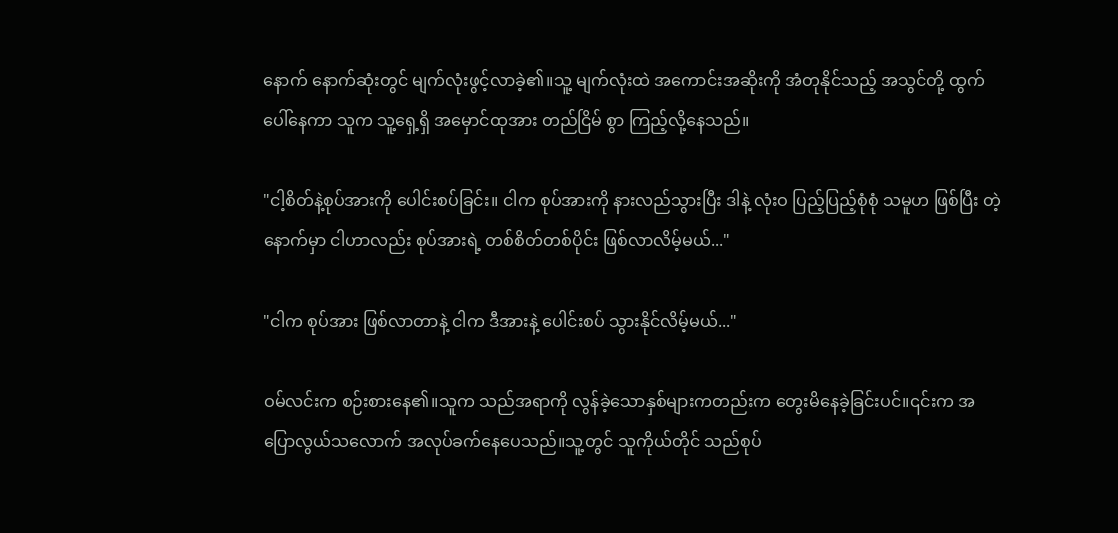နောက် နောက်ဆုံးတွင် မျက်လုံးဖွင့်လာခဲ့၏။သူ့ မျက်လုံးထဲ အကောင်းအဆိုးကို အံတုနိုင်သည့် အသွင်တို့ ထွက်ပေါ်နေကာ သူက သူ့ရှေ့ရှိ အမှောင်ထုအား တည်ငြိမ် စွာ ကြည့်လို့နေသည်။

"ငါ့စိတ်နဲ့စုပ်အားကို ပေါင်းစပ်ခြင်း။ ငါက စုပ်အားကို နားလည်သွားပြီး ဒါနဲ့ လုံးဝ ပြည့်ပြည့်စုံစုံ သမူဟ ဖြစ်ပြီး တဲ့နောက်မှာ ငါဟာလည်း စုပ်အားရဲ့ တစ်စိတ်တစ်ပိုင်း ဖြစ်လာလိမ့်မယ်..."

"ငါက စုပ်အား ဖြစ်လာတာနဲ့ ငါက ဒီအားနဲ့ ပေါင်းစပ် သွားနိုင်လိမ့်မယ်..."

ဝမ်လင်းက စဉ်းစားနေ၏။သူက သည်အရာကို လွန်ခဲ့သောနှစ်များကတည်းက တွေးမိနေခဲ့ခြင်းပင်။၎င်းက အပြောလွယ်သလောက် အလုပ်ခက်နေပေသည်။သူ့တွင် သူကိုယ်တိုင် သည်စုပ်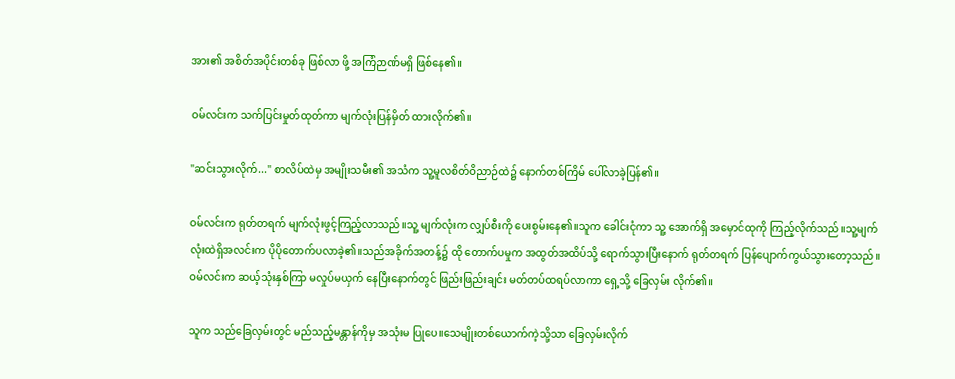အား၏ အစိတ်အပိုင်းတစ်ခု ဖြစ်လာ ဖို့ အကြံဉာဏ်မရှိ ဖြစ်နေ၏။

ဝမ်လင်းက သက်ပြင်းမှုတ်ထုတ်ကာ မျက်လုံးပြန်မှိတ် ထားလိုက်၏။

"ဆင်းသွားလိုက်..." စာလိပ်ထဲမှ အမျိုးသမီး၏ အသံက သူ့မူလစိတ်ဝိညာဉ်ထဲ၌ နောက်တစ်ကြိမ် ပေါ်လာခဲ့ပြန်၏။

ဝမ်လင်းက ရုတ်တရက် မျက်လုံးဖွင့်ကြည့်လာသည်။သူ့ မျက်လုံးက လျှပ်စီးကို ပေးစွမ်းနေ၏။သူက ခေါင်းငုံကာ သူ့ အောက်ရှိ အမှောင်ထုကို ကြည့်လိုက်သည်။သူ့မျက်လုံးထဲရှိအလင်းက ပိုပိုတောက်ပလာခဲ့၏။သည်အခိုက်အတန့်၌ ထို တောက်ပမှုက အထွတ်အထိပ်သို့ ရောက်သွားပြီးနောက် ရုတ်တရက် ပြန်ပျောက်ကွယ်သွားတော့သည်။ဝမ်လင်းက ဆယ့်သုံးနှစ်ကြာ မလှုပ်မယှက် နေပြီးနောက်တွင် ဖြည်းဖြည်းချင်း မတ်တပ်ထရပ်လာကာ ရှေ့သို့ ခြေလှမ်း လိုက်၏။

သူက သည်ခြေလှမ်းတွင် မည်သည့်မန္တာန်ကိုမှ အသုံးမ ပြုပေ။သေမျိုးတစ်ယောက်ကဲ့သို့သာ ခြေလှမ်းလိုက်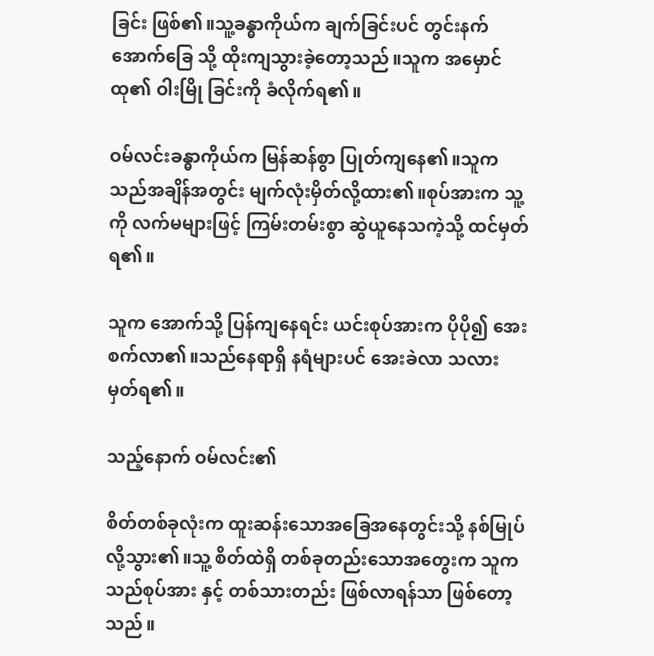ခြင်း ဖြစ်၏။သူ့ခန္ဓာကိုယ်က ချက်ခြင်းပင် တွင်းနက်အောက်ခြေ သို့ ထိုးကျသွားခဲ့တော့သည်။သူက အမှောင်ထု၏ ဝါးမြို ခြင်းကို ခံလိုက်ရ၏။

ဝမ်လင်းခန္ဓာကိုယ်က မြန်ဆန်စွာ ပြုတ်ကျနေ၏။သူက သည်အချိန်အတွင်း မျက်လုံးမှိတ်လို့ထား၏။စုပ်အားက သူ့ ကို လက်မများဖြင့် ကြမ်းတမ်းစွာ ဆွဲယူနေသကဲ့သို့ ထင်မှတ်ရ၏။

သူက အောက်သို့ ပြန်ကျနေရင်း ယင်းစုပ်အားက ပိုပို၍ အေးစက်လာ၏။သည်နေရာရှိ နရံများပင် အေးခဲလာ သလား မှတ်ရ၏။

သည့်နောက် ဝမ်လင်း၏

စိတ်တစ်ခုလုံးက ထူးဆန်းသောအခြေအနေတွင်းသို့ နစ်မြုပ်လို့သွား၏။သူ့ စိတ်ထဲရှိ တစ်ခုတည်းသောအတွေးက သူက သည်စုပ်အား နှင့် တစ်သားတည်း ဖြစ်လာရန်သာ ဖြစ်တော့သည်။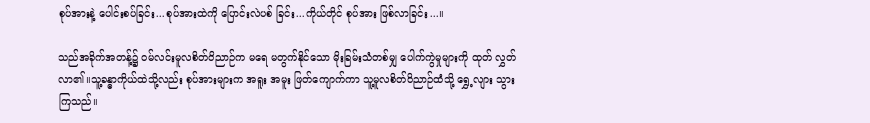စုပ်အားနဲ့ ပေါင်းစပ်ခြင်း...စုပ်အားထဲကို ပြောင်းလဲပစ် ခြင်း...ကိုယ်တိုင် စုပ်အား ဖြစ်လာခြင်း...။

သည်အခိုက်အတန့်၌ ဝမ်လင်းမူလစိတ်ဝိညာဉ်က မရေ မတွက်နိုင်သော မိုးခြမ်းသံတစ်မျှ ပေါက်ကွဲမှုများကို ထုတ် လွှတ်လာ၏။သူ့ခန္ဓာကိုယ်ထဲသို့လည်း စုပ်အားများက အရူး အမူး ဖြတ်ကျောက်ကာ သူ့မူလစိတ်ဝိညာဉ်ထံသို့ ရွှေ့လျား သွားကြသည်။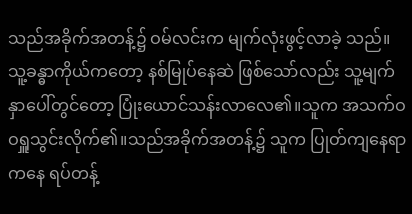သည်အခိုက်အတန့်၌ ဝမ်လင်းက မျက်လုံးဖွင့်လာခဲ့ သည်။သူ့ခန္ဓာကိုယ်ကတော့ နစ်မြုပ်နေဆဲ ဖြစ်သော်လည်း သူ့မျက်နှာပေါ်တွင်တော့ ပြုံးယောင်သန်းလာလေ၏။သူက အသက်ဝဝရှူသွင်းလိုက်၏။သည်အခိုက်အတန့်၌ သူက ပြုတ်ကျနေရာကနေ ရပ်တန့်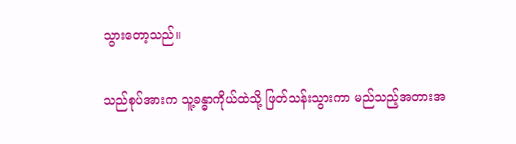သွားတော့သည်။

သည်စုပ်အားက သူ့ခန္ဓာကိုယ်ထဲသို့ ဖြတ်သန်းသွားကာ မည်သည့်အတားအ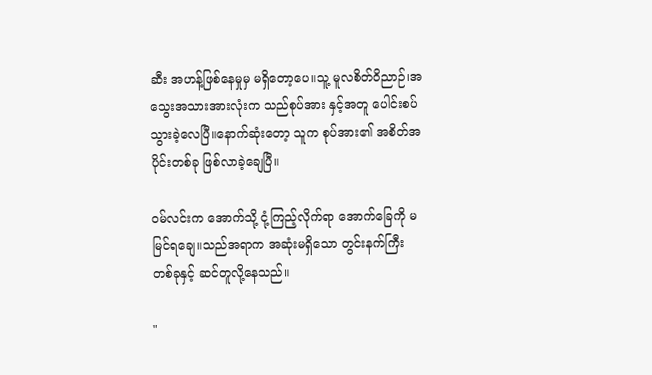ဆီး အဟန့်ဖြစ်နေမှုမှ မရှိတော့ပေ။သူ့ မူလစိတ်ဝိညာဉ်၊အသွေးအသားအားလုံးက သည်စုပ်အား နှင့်အတူ ပေါင်းစပ်သွားခဲ့လေပြီ။နောက်ဆုံးတော့ သူက စုပ်အား၏ အစိတ်အပိုင်းတစ်ခု ဖြစ်လာခဲ့ချေပြီ။

ဝမ်လင်းက အောက်သို့ ငုံ့ကြည့်လိုက်ရာ အောက်ခြေကို မမြင်ရချေ။သည်အရာက အဆုံးမရှိသော တွင်းနက်ကြီး တစ်ခုနှင့် ဆင်တူလို့နေသည်။

"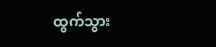ထွက်သွား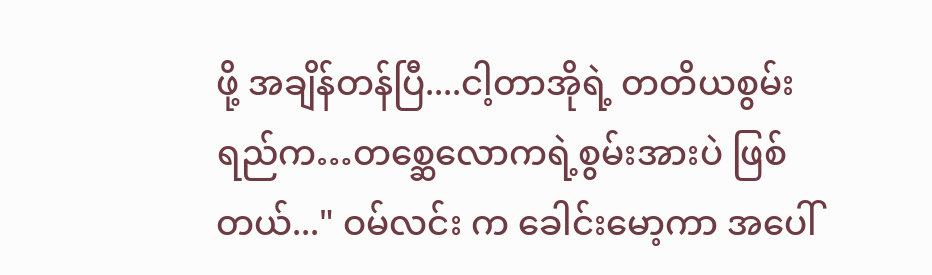ဖို့ အချိန်တန်ပြီ....ငါ့တာအိုရဲ့ တတိယစွမ်း ရည်က…တစ္ဆေလောကရဲ့စွမ်းအားပဲ ဖြစ်တယ်..." ဝမ်လင်း က ခေါင်းမော့ကာ အပေါ်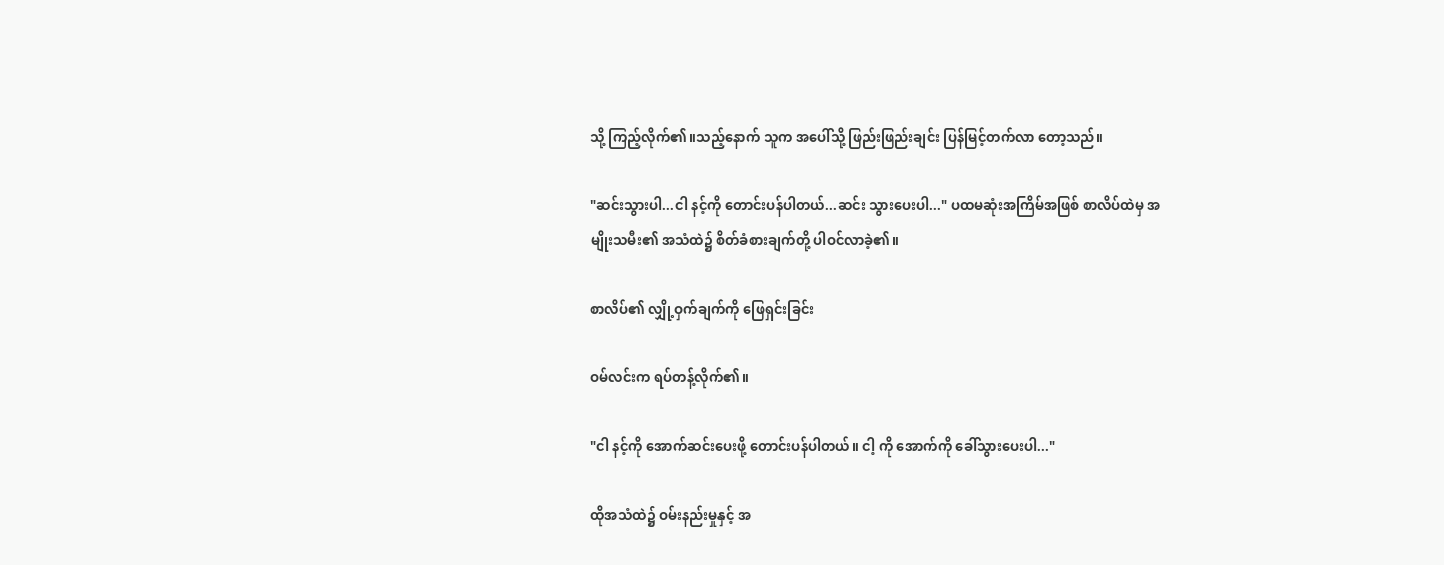သို့ ကြည့်လိုက်၏။သည့်နောက် သူက အပေါ်သို့ ဖြည်းဖြည်းချင်း ပြန်မြင့်တက်လာ တော့သည်။

"ဆင်းသွားပါ...ငါ နင့်ကို တောင်းပန်ပါတယ်...ဆင်း သွားပေးပါ..." ပထမဆုံးအကြိမ်အဖြစ် စာလိပ်ထဲမှ အမျိုးသမီး၏ အသံထဲ၌ စိတ်ခံစားချက်တို့ ပါဝင်လာခဲ့၏။

စာလိပ်၏ လျှို့ဝှက်ချက်ကို ဖြေရှင်းခြင်း

ဝမ်လင်းက ရပ်တန့်လိုက်၏။

"ငါ နင့်ကို အောက်ဆင်းပေးဖို့ တောင်းပန်ပါတယ်။ ငါ့ ကို အောက်ကို ခေါ်သွားပေးပါ..."

ထိုအသံထဲ၌ ဝမ်းနည်းမှုနှင့် အ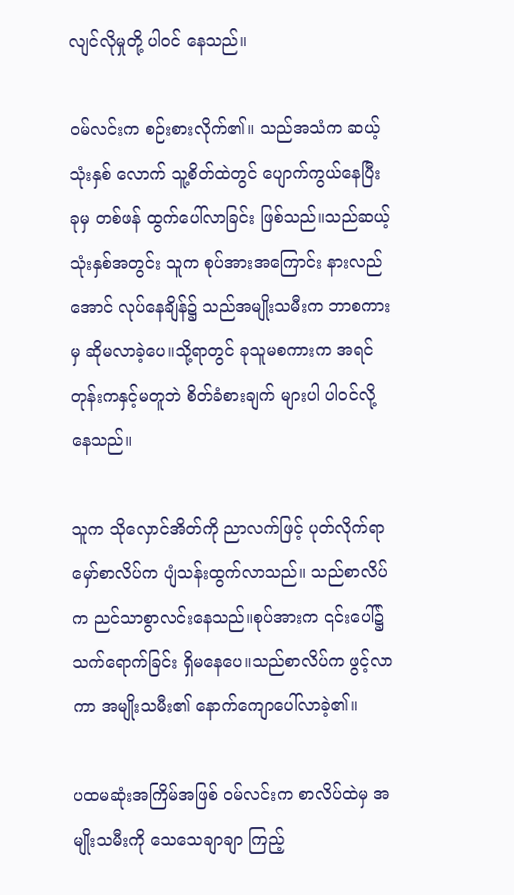လျင်လိုမှုတို့ ပါဝင် နေသည်။

ဝမ်လင်းက စဉ်းစားလိုက်၏။ သည်အသံက ဆယ့်သုံးနှစ် လောက် သူ့စိတ်ထဲတွင် ပျောက်ကွယ်နေပြီး ခုမှ တစ်ဖန် ထွက်ပေါ်လာခြင်း ဖြစ်သည်။သည်ဆယ့်သုံးနှစ်အတွင်း သူက စုပ်အားအကြောင်း နားလည်အောင် လုပ်နေချိန်၌ သည်အမျိုးသမီးက ဘာစကားမှ ဆိုမလာခဲ့ပေ။သို့ရာတွင် ခုသူမစကားက အရင်တုန်းကနှင့်မတူဘဲ စိတ်ခံစားချက် များပါ ပါဝင်လို့နေသည်။

သူက သိုလှောင်အိတ်ကို ညာလက်ဖြင့် ပုတ်လိုက်ရာ မှော်စာလိပ်က ပျံသန်းထွက်လာသည်။ သည်စာလိပ်က ညင်သာစွာလင်းနေသည်။စုပ်အားက ၎င်းပေါ်၌ သက်ရောက်ခြင်း ရှိမနေပေ။သည်စာလိပ်က ဖွင့်လာကာ အမျိုးသမီး၏ နောက်ကျောပေါ်လာခဲ့၏။

ပထမဆုံးအကြိမ်အဖြစ် ဝမ်လင်းက စာလိပ်ထဲမှ အမျိုးသမီးကို သေသေချာချာ ကြည့်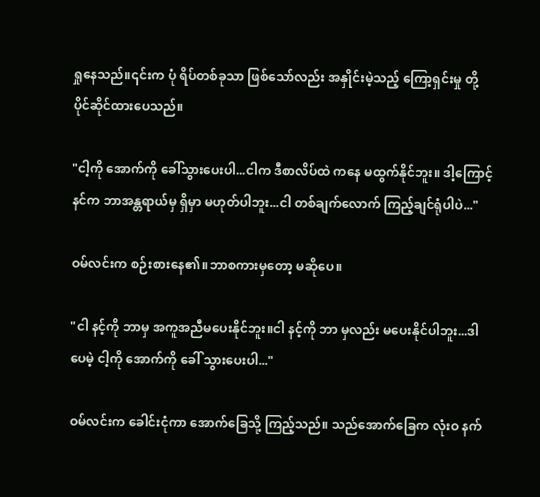ရှုနေသည်။၎င်းက ပုံ ရိပ်တစ်ခုသာ ဖြစ်သော်လည်း အနှိုင်းမဲ့သည့် ကြော့ရှင်းမှု တို့ ပိုင်ဆိုင်ထားပေသည်။

"ငါ့ကို အောက်ကို ခေါ်သွားပေးပါ...ငါက ဒီစာလိပ်ထဲ ကနေ မထွက်နိုင်ဘူး။ ဒါ့ကြောင့် နင်က ဘာအန္တရာယ်မှ ရှိမှာ မဟုတ်ပါဘူး...ငါ တစ်ချက်လောက် ကြည့်ချင်ရုံပါပဲ..."

ဝမ်လင်းက စဉ်းစားနေ၏။ဘာစကားမှတော့ မဆိုပေ။

"ငါ နင့်ကို ဘာမှ အကူအညီမပေးနိုင်ဘူး။ငါ နင့်ကို ဘာ မှလည်း မပေးနိုင်ပါဘူး...ဒါပေမဲ့ ငါ့ကို အောက်ကို ခေါ် သွားပေးပါ..."

ဝမ်လင်းက ခေါင်းငုံကာ အောက်ခြေသို့ ကြည့်သည်။ သည်အောက်ခြေက လုံးဝ နက်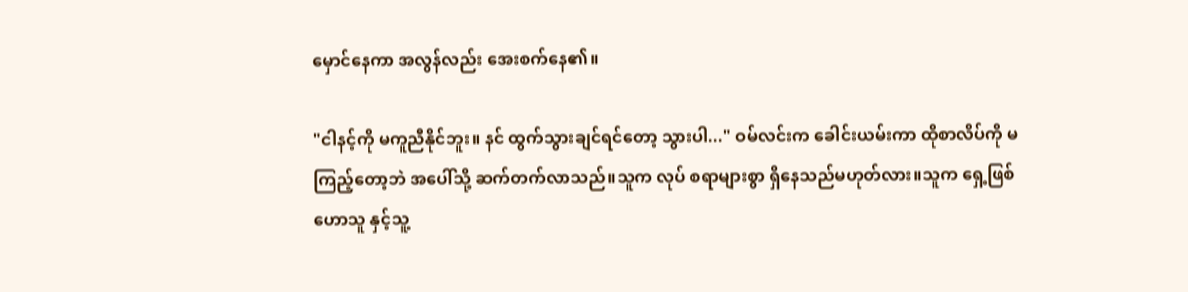မှောင်နေကာ အလွန်လည်း အေးစက်နေ၏။

"ငါနင့်ကို မကူညီနိုင်ဘူး။ နင် ထွက်သွားချင်ရင်တော့ သွားပါ..." ဝမ်လင်းက ခေါင်းယမ်းကာ ထိုစာလိပ်ကို မ ကြည့်တော့ဘဲ အပေါ်သို့ ဆက်တက်လာသည်။သူက လုပ် စရာများစွာ ရှိနေသည်မဟုတ်လား။သူက ရှေ့ဖြစ်ဟောသူ နှင့်သူ့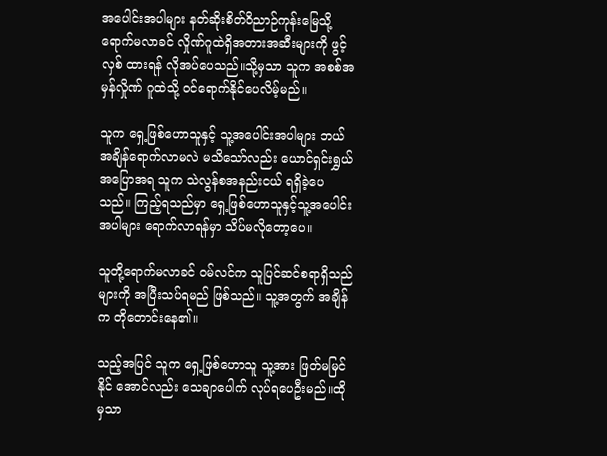အပေါင်းအပါများ နတ်ဆိုးစိတ်ဝိညာဉ်ကုန်းမြေသို့ ရောက်မလာခင် လှိုဏ်ဂူထဲရှိအတားအဆီးများကို ဖွင့်လှစ် ထားရန် လိုအပ်ပေသည်။သို့မှသာ သူက အစစ်အမှန်လှိုဏ် ဂူထဲသို့ ဝင်ရောက်နိုင်ပေလိမ့်မည်။

သူက ရှေ့ဖြစ်ဟောသူနှင့် သူ့အပေါင်းအပါများ ဘယ် အချိန်ရောက်လာမလဲ မသိသော်လည်း ယောင်ရှင်းရွှယ် အပြောအရ သူက သဲလွန်စအနည်းငယ် ရရှိခဲ့ပေသည်။ ကြည့်ရသည်မှာ ရှေ့ဖြစ်ဟောသူနှင့်သူ့အပေါင်းအပါများ ရောက်လာရန်မှာ သိပ်မလိုတော့ပေ။

သူတို့ရောက်မလာခင် ဝမ်လင်က သူပြင်ဆင်စရာရှိသည် များကို အပြီးသပ်ရမည် ဖြစ်သည်။ သူ့အတွက် အချိန်က တိုတောင်းနေ၏။

သည့်အပြင် သူက ရှေ့ဖြစ်ဟောသူ သူ့အား ဖြတ်မမြင်နိုင် အောင်လည်း သေချာပေါက် လုပ်ရပေဦးမည်။ထိုမှသာ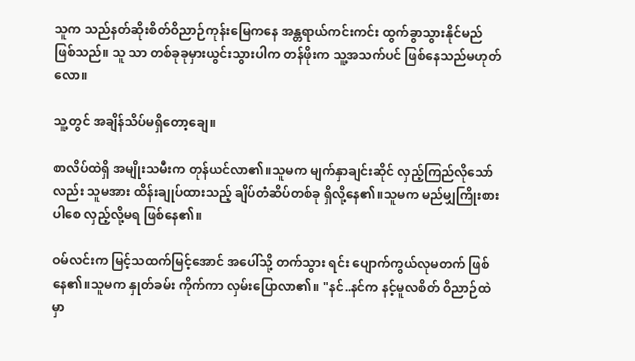သူက သည်နတ်ဆိုးစိတ်ဝိညာဉ်ကုန်းမြေကနေ အန္တရာယ်ကင်းကင်း ထွက်ခွာသွားနိုင်မည် ဖြစ်သည်။ သူ သာ တစ်ခုခုမှားယွင်းသွားပါက တန်ဖိုးက သူ့အသက်ပင် ဖြစ်နေသည်မဟုတ်လော။

သူ့တွင် အချိန်သိပ်မရှိတော့ချေ။

စာလိပ်ထဲရှိ အမျိုးသမီးက တုန်ယင်လာ၏။သူမက မျက်နှာချင်းဆိုင် လှည့်ကြည်လိုသော်လည်း သူမအား ထိန်းချုပ်ထားသည့် ချိပ်တံဆိပ်တစ်ခု ရှိလို့နေ၏။သူမက မည်မျှကြိုးစားပါစေ လှည့်လို့မရ ဖြစ်နေ၏။

ဝမ်လင်းက မြင့်သထက်မြင့်အောင် အပေါ်သို့ တက်သွား ရင်း ပျောက်ကွယ်လုမတက် ဖြစ်နေ၏။သူမက နှုတ်ခမ်း ကိုက်ကာ လှမ်းပြောလာ၏။ "နင်..နင်က နင့်မူလစိတ် ဝိညာဉ်ထဲမှာ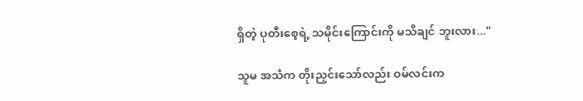ရှိတဲ့ ပုတီးစေ့ရဲ့ သမိုင်းကြောင်းကို မသိချင် ဘူးလား..."

သူမ အသံက တိုးညှင်းသော်လည်း ဝမ်လင်းက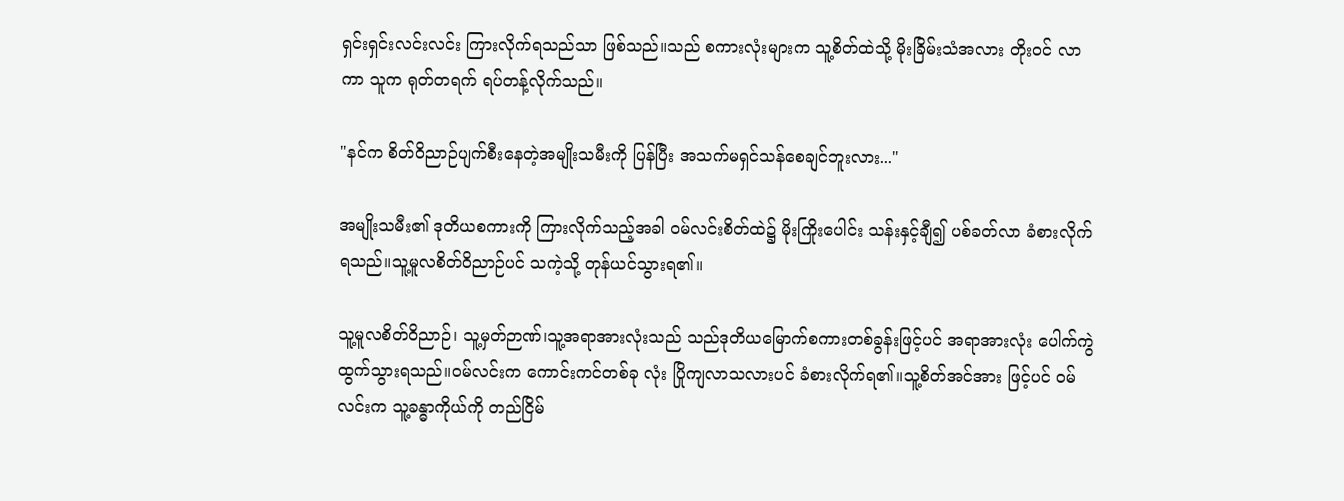ရှင်းရှင်းလင်းလင်း ကြားလိုက်ရသည်သာ ဖြစ်သည်။သည် စကားလုံးများက သူ့စိတ်ထဲသို့ မိုးခြိမ်းသံအလား တိုးဝင် လာကာ သူက ရုတ်တရက် ရပ်တန့်လိုက်သည်။

"နင်က စိတ်ဝိညာဉ်ပျက်စီးနေတဲ့အမျိုးသမီးကို ပြန်ပြီး အသက်မရှင်သန်စေချင်ဘူးလား..."

အမျိုးသမီး၏ ဒုတိယစကားကို ကြားလိုက်သည့်အခါ ဝမ်လင်းစိတ်ထဲ၌ မိုးကြိုးပေါင်း သန်းနှင့်ချီ၍ ပစ်ခတ်လာ ခံစားလိုက်ရသည်။သူ့မူလစိတ်ဝိညာဉ်ပင် သကဲ့သို့ တုန်ယင်သွားရ၏။

သူ့မူလစိတ်ဝိညာဉ်၊ သူ့မှတ်ဉာဏ်၊သူ့အရာအားလုံးသည် သည်ဒုတိယမြောက်စကားတစ်ခွန်းဖြင့်ပင် အရာအားလုံး ပေါက်ကွဲထွက်သွားရသည်။ဝမ်လင်းက ကောင်းကင်တစ်ခု လုံး ပြိုကျလာသလားပင် ခံစားလိုက်ရ၏။သူ့စိတ်အင်အား ဖြင့်ပင် ဝမ်လင်းက သူ့ခန္ဓာကိုယ်ကို တည်ငြိမ်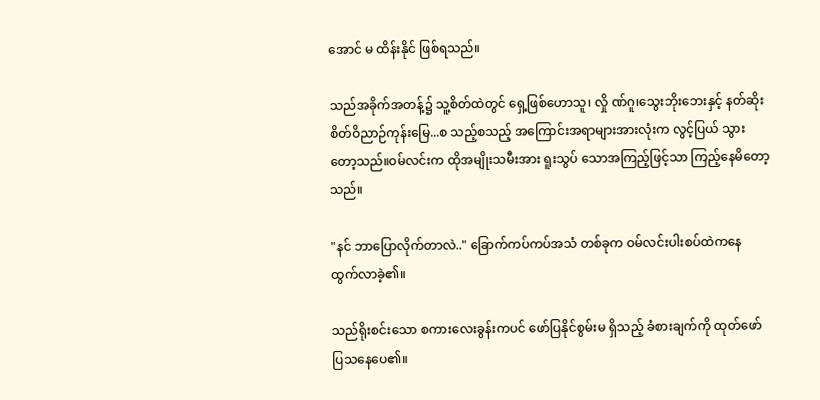အောင် မ ထိန်းနိုင် ဖြစ်ရသည်။

သည်အခိုက်အတန့်၌ သူ့စိတ်ထဲတွင် ရှေ့ဖြစ်ဟောသူ၊ လှို ဏ်ဂူ၊သွေးဘိုးဘေးနှင့် နတ်ဆိုးစိတ်ဝိညာဉ်ကုန်းမြေ...စ သည့်စသည့် အကြောင်းအရာများအားလုံးက လွင့်ပြယ် သွားတော့သည်။ဝမ်လင်းက ထိုအမျိုးသမီးအား ရူးသွပ် သောအကြည့်ဖြင့်သာ ကြည့်နေမိတော့သည်။

"နင် ဘာပြောလိုက်တာလဲ.." ခြောက်ကပ်ကပ်အသံ တစ်ခုက ဝမ်လင်းပါးစပ်ထဲကနေ ထွက်လာခဲ့၏။

သည်ရိုးစင်းသော စကားလေးခွန်းကပင် ဖော်ပြနိုင်စွမ်းမ ရှိသည့် ခံစားချက်ကို ထုတ်ဖော်ပြသနေပေ၏။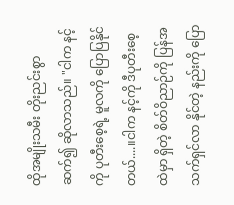ထိုအမျိုးသမီး တိုးညင်းစွာ ဆက်၍ ဆိုလာသည်။ "ငါက နင့်ကို ပုတီးစေ့ရဲ့ မူလကို ပြောပြနိုင်တယ်....။ငါက နင့်ကို ဒီပုတီးစေ့ထဲမှာ ရှိတဲ့ စိတ်ဝိညာဉ်ကို ပြန်အသက်ရှင်လာ နိုင်တဲ့ နည်းကို ပြော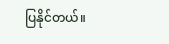ပြနိုင်တယ်။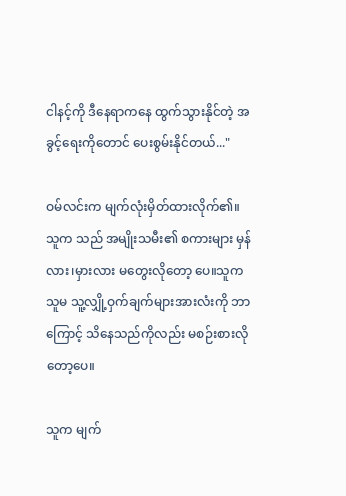ငါနင့်ကို ဒီနေရာကနေ ထွက်သွားနိုင်တဲ့ အခွင့်ရေးကိုတောင် ပေးစွမ်းနိုင်တယ်..."

ဝမ်လင်းက မျက်လုံးမှိတ်ထားလိုက်၏။သူက သည် အမျိုးသမီး၏ စကားများ မှန်လား၊မှားလား မတွေးလိုတော့ ပေ။သူက သူမ သူ့လျှို့ဝှက်ချက်များအားလံးကို ဘာကြောင့် သိနေသည်ကိုလည်း မစဉ်းစားလိုတော့ပေ။

သူက မျက်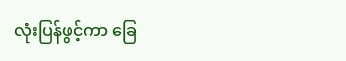လုံးပြန်ဖွင့်ကာ ခြေ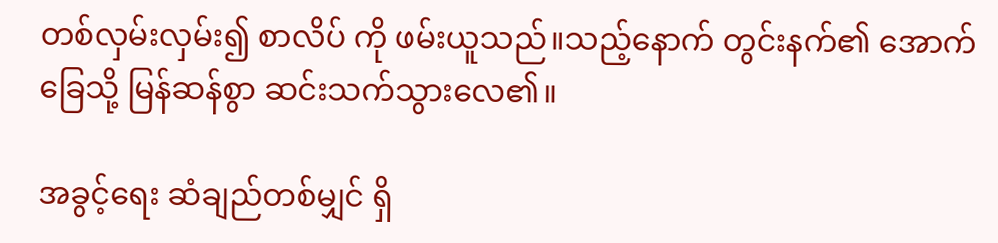တစ်လှမ်းလှမ်း၍ စာလိပ် ကို ဖမ်းယူသည်။သည့်နောက် တွင်းနက်၏ အောက်ခြေသို့ မြန်ဆန်စွာ ဆင်းသက်သွားလေ၏။

အခွင့်ရေး ဆံချည်တစ်မျှင် ရှိ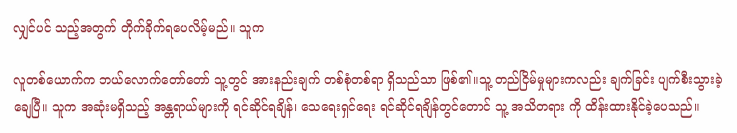လျှင်ပင် သည့်အတွက် တိုက်ခိုက်ရပေလိမ့်မည်။ သူက

လူတစ်ယောက်က ဘယ်လောက်တော်တော် သူ့တွင် အားနည်းချက် တစ်စုံတစ်ရာ ရှိသည်သာ ဖြစ်၏။သူ့ တည်ငြိမ်မှုများကလည်း ချက်ခြင်း ပျက်စီးသွားခဲ့ချေပြီ။ သူက အဆုံးမရှိသည့် အန္တရာယ်များကို ရင်ဆိုင်ရချိန်၊ သေရေးရှင်ရေး ရင်ဆိုင်ရချိန်တွင်တောင် သူ့ အသိတရား ကို ထိန်းထားနိုင်ခဲ့ပေသည်။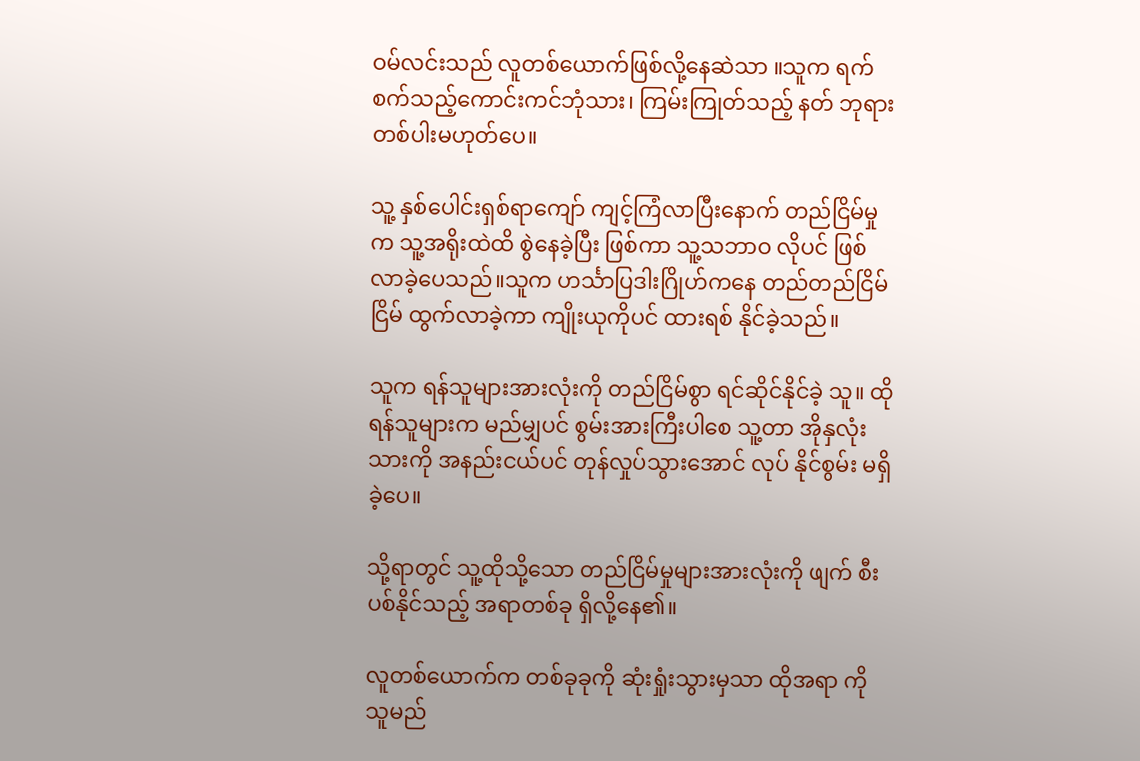ဝမ်လင်းသည် လူတစ်ယောက်ဖြစ်လို့နေဆဲသာ ။သူက ရက်စက်သည့်ကောင်းကင်ဘုံသား၊ ကြမ်းကြုတ်သည့် နတ် ဘုရားတစ်ပါးမဟုတ်ပေ။

သူ့ နှစ်ပေါင်းရှစ်ရာကျော် ကျင့်ကြံလာပြီးနောက် တည်ငြိမ်မှုက သူ့အရိုးထဲထိ စွဲနေခဲ့ပြီး ဖြစ်ကာ သူ့သဘာဝ လိုပင် ဖြစ်လာခဲ့ပေသည်။သူက ဟင်္သာပြဒါးဂြိုဟ်ကနေ တည်တည်ငြိမ်ငြိမ် ထွက်လာခဲ့ကာ ကျိုးယုကိုပင် ထားရစ် နိုင်ခဲ့သည်။

သူက ရန်သူများအားလုံးကို တည်ငြိမ်စွာ ရင်ဆိုင်နိုင်ခဲ့ သူ။ ထိုရန်သူများက မည်မျှပင် စွမ်းအားကြီးပါစေ သူ့တာ အိုနှလုံးသားကို အနည်းငယ်ပင် တုန်လှုပ်သွားအောင် လုပ် နိုင်စွမ်း မရှိခဲ့ပေ။

သို့ရာတွင် သူ့ထိုသို့သော တည်ငြိမ်မှုများအားလုံးကို ဖျက် စီးပစ်နိုင်သည့် အရာတစ်ခု ရှိလို့နေ၏။

လူတစ်ယောက်က တစ်ခုခုကို ဆုံးရှုံးသွားမှသာ ထိုအရာ ကို သူမည်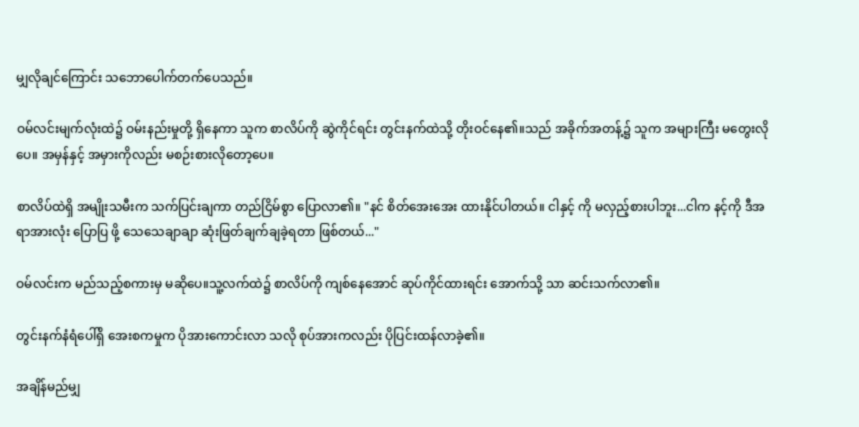မျှလိုချင်ကြောင်း သဘောပေါက်တက်ပေသည်။

ဝမ်လင်းမျက်လုံးထဲ၌ ဝမ်းနည်းမှုတို့ ရှိနေကာ သူက စာလိပ်ကို ဆွဲကိုင်ရင်း တွင်းနက်ထဲသို့ တိုးဝင်နေ၏။သည် အခိုက်အတန့်၌ သူက အများကြီး မတွေးလိုပေ။ အမှန်နှင့် အမှားကိုလည်း မစဉ်းစားလိုတော့ပေ။

စာလိပ်ထဲရှိ အမျိုးသမီးက သက်ပြင်းချကာ တည်ငြိမ်စွာ ပြောလာ၏။ "နင် စိတ်အေးအေး ထားနိုင်ပါတယ်။ ငါနှင့် ကို မလှည့်စားပါဘူး...ငါက နင့်ကို ဒီအရာအားလုံး ပြောပြ ဖို့ သေသေချာချာ ဆုံးဖြတ်ချက်ချခဲ့ရတာ ဖြစ်တယ်..."

ဝမ်လင်းက မည်သည့်စကားမှ မဆိုပေ။သူ့လက်ထဲ၌ စာလိပ်ကို ကျစ်နေအောင် ဆုပ်ကိုင်ထားရင်း အောက်သို့ သာ ဆင်းသက်လာ၏။

တွင်းနက်နံရံပေါ်ရှိ အေးစကမှုက ပိုအားကောင်းလာ သလို စုပ်အားကလည်း ပိုပြင်းထန်လာခဲ့၏။

အချိန်မည်မျှ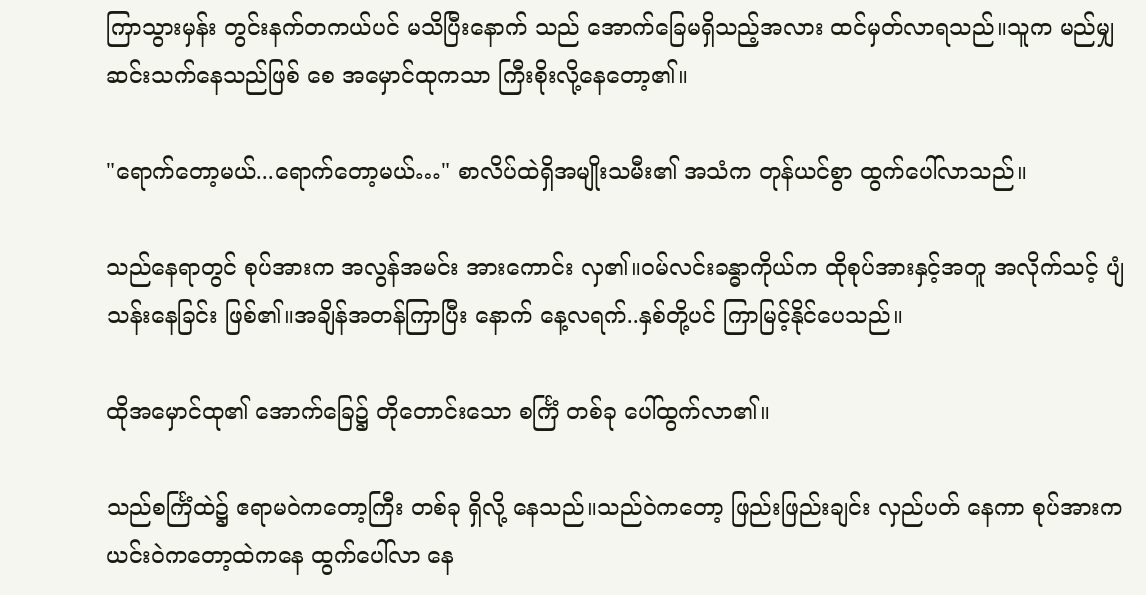ကြာသွားမှန်း တွင်းနက်တကယ်ပင် မသိပြီးနောက် သည် အောက်ခြေမရှိသည့်အလား ထင်မှတ်လာရသည်။သူက မည်မျှဆင်းသက်နေသည်ဖြစ် စေ အမှောင်ထုကသာ ကြီးစိုးလို့နေတော့၏။

"ရောက်တော့မယ်...ရောက်တော့မယ်…" စာလိပ်ထဲရှိအမျိုးသမီး၏ အသံက တုန်ယင်စွာ ထွက်ပေါ်လာသည်။

သည်နေရာတွင် စုပ်အားက အလွန်အမင်း အားကောင်း လှ၏။ဝမ်လင်းခန္ဓာကိုယ်က ထိုစုပ်အားနှင့်အတူ အလိုက်သင့် ပျံသန်းနေခြင်း ဖြစ်၏။အချိန်အတန်ကြာပြီး နောက် နေ့လရက်..နှစ်တို့ပင် ကြာမြင့်နိုင်ပေသည်။

ထိုအမှောင်ထု၏ အောက်ခြေ၌ တိုတောင်းသော စင်္ကြံ တစ်ခု ပေါ်ထွက်လာ၏။

သည်စင်္ကြံထဲ၌ ဧရာမဝဲကတော့ကြီး တစ်ခု ရှိလို့ နေသည်။သည်ဝဲကတော့ ဖြည်းဖြည်းချင်း လှည်ပတ် နေကာ စုပ်အားက ယင်းဝဲကတော့ထဲကနေ ထွက်ပေါ်လာ နေ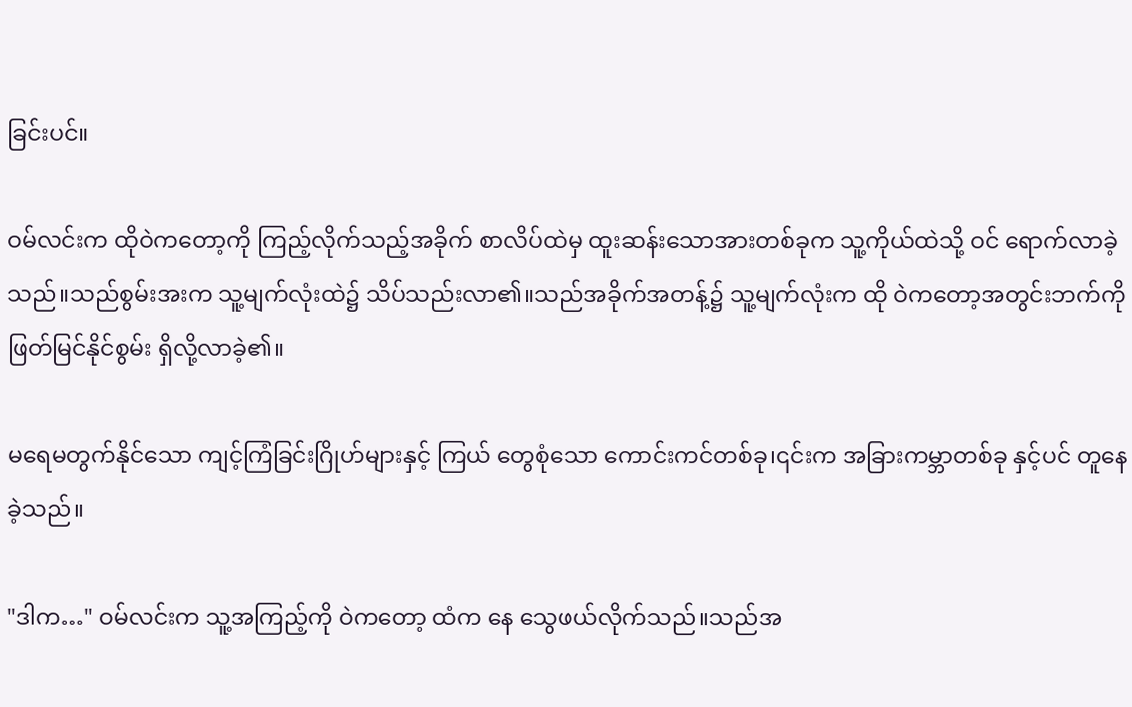ခြင်းပင်။

ဝမ်လင်းက ထိုဝဲကတော့ကို ကြည့်လိုက်သည့်အခိုက် စာလိပ်ထဲမှ ထူးဆန်းသောအားတစ်ခုက သူ့ကိုယ်ထဲသို့ ဝင် ရောက်လာခဲ့သည်။သည်စွမ်းအးက သူ့မျက်လုံးထဲ၌ သိပ်သည်းလာ၏။သည်အခိုက်အတန့်၌ သူ့မျက်လုံးက ထို ဝဲကတော့အတွင်းဘက်ကို ဖြတ်မြင်နိုင်စွမ်း ရှိလို့လာခဲ့၏။

မရေမတွက်နိုင်သော ကျင့်ကြံခြင်းဂြိုဟ်များနှင့် ကြယ် တွေစုံသော ကောင်းကင်တစ်ခု၊၎င်းက အခြားကမ္ဘာတစ်ခု နှင့်ပင် တူနေခဲ့သည်။

"ဒါက…" ဝမ်လင်းက သူ့အကြည့်ကို ဝဲကတော့ ထံက နေ သွေဖယ်လိုက်သည်။သည်အ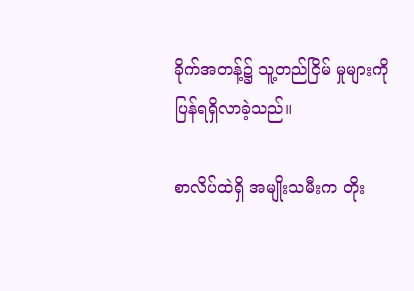ခိုက်အတန့်၌ သူ့တည်ငြိမ် မှုများကို ပြန်ရရှိလာခဲ့သည်။

စာလိပ်ထဲရှိ အမျိုးသမီးက တိုး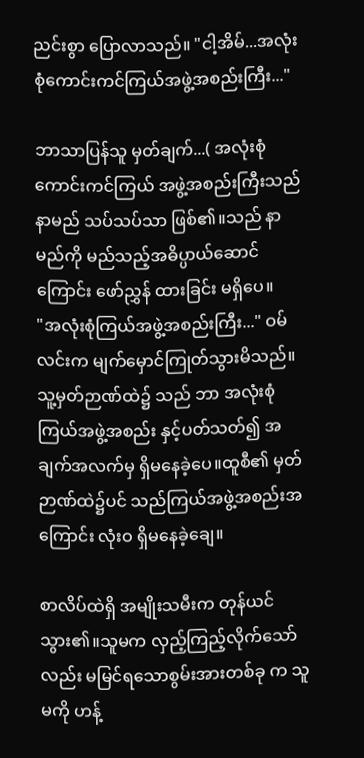ညင်းစွာ ပြောလာသည်။ "ငါ့အိမ်...အလုံးစုံကောင်းကင်ကြယ်အဖွဲ့အစည်းကြီး..."

ဘာသာပြန်သူ မှတ်ချက်...( အလုံးစုံကောင်းကင်ကြယ် အဖွဲ့အစည်းကြီးသည် နာမည် သပ်သပ်သာ ဖြစ်၏။သည် နာမည်ကို မည်သည့်အဓိပ္ပာယ်ဆောင်ကြောင်း ဖော်ညွှန် ထားခြင်း မရှိပေ။
"အလုံးစုံကြယ်အဖွဲ့အစည်းကြီး..." ဝမ်လင်းက မျက်မှောင်ကြုတ်သွားမိသည်။သူ့မှတ်ဉာဏ်ထဲ၌ သည် ဘာ အလုံးစုံကြယ်အဖွဲ့အစည်း နှင့်ပတ်သတ်၍ အချက်အလက်မှ ရှိမနေခဲ့ပေ။ထူစီ၏ မှတ်ဉာဏ်ထဲ၌ပင် သည်ကြယ်အဖွဲ့အစည်းအကြောင်း လုံးဝ ရှိမနေခဲ့ချေ။

စာလိပ်ထဲရှိ အမျိုးသမီးက တုန်ယင်သွား၏။သူမက လှည့်ကြည့်လိုက်သော်လည်း မမြင်ရသောစွမ်းအားတစ်ခု က သူမကို ဟန့်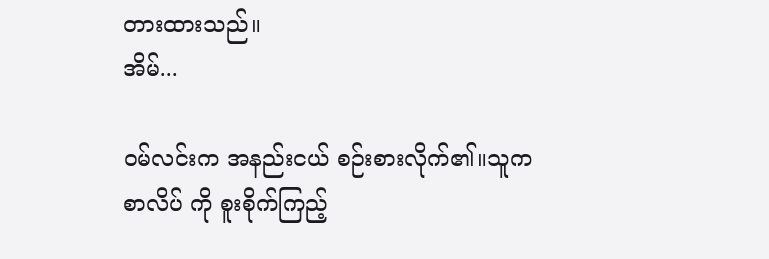တားထားသည်။
အိမ်...

ဝမ်လင်းက အနည်းငယ် စဉ်းစားလိုက်၏။သူက စာလိပ် ကို စူးစိုက်ကြည့်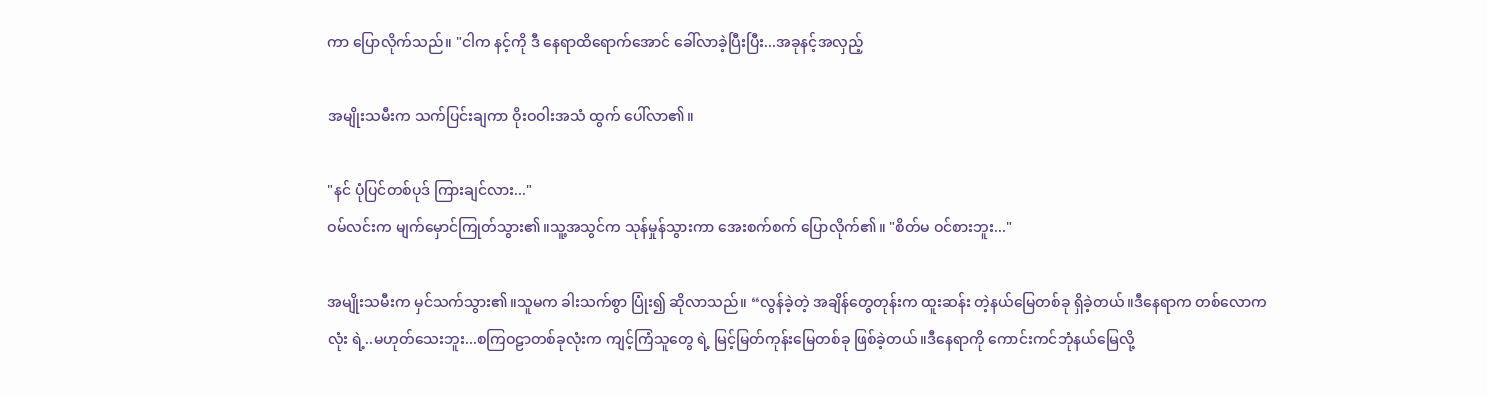ကာ ပြောလိုက်သည်။ "ငါက နင့်ကို ဒီ နေရာထိရောက်အောင် ခေါ်လာခဲ့ပြီးပြီး...အခုနင့်အလှည့်

အမျိုးသမီးက သက်ပြင်းချကာ ဝိုးဝဝါးအသံ ထွက် ပေါ်လာ၏။

"နင် ပုံပြင်တစ်ပုဒ် ကြားချင်လား..."
ဝမ်လင်းက မျက်မှောင်ကြုတ်သွား၏။သူ့အသွင်က သုန်မှုန်သွားကာ အေးစက်စက် ပြောလိုက်၏။ "စိတ်မ ဝင်စားဘူး..."

အမျိုးသမီးက မှင်သက်သွား၏။သူမက ခါးသက်စွာ ပြုံး၍ ဆိုလာသည်။ “လွန်ခဲ့တဲ့ အချိန်တွေတုန်းက ထူးဆန်း တဲ့နယ်မြေတစ်ခု ရှိခဲ့တယ်။ဒီနေရာက တစ်လောကလုံး ရဲ့..မဟုတ်သေးဘူး...စကြဝဠာတစ်ခုလုံးက ကျင့်ကြံသူတွေ ရဲ့ မြင့်မြတ်ကုန်းမြေတစ်ခု ဖြစ်ခဲ့တယ်။ဒီနေရာကို ကောင်းကင်ဘုံနယ်မြေလို့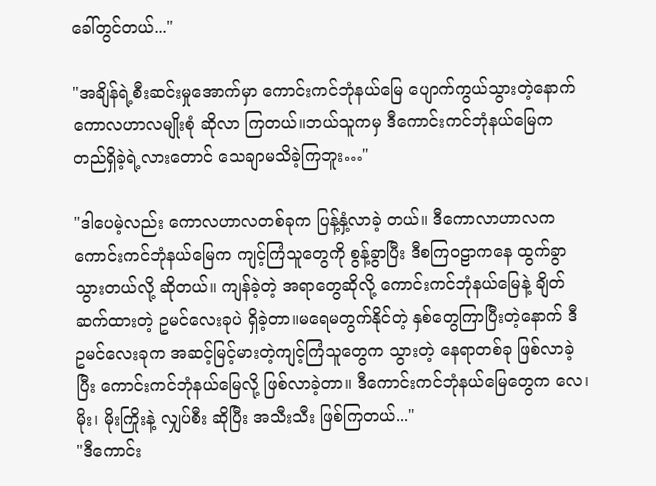ခေါ်တွင်တယ်..."

"အချိန်ရဲ့စီးဆင်းမှုအောက်မှာ ကောင်းကင်ဘုံနယ်မြေ ပျောက်ကွယ်သွားတဲ့နောက် ကောလဟာလမျိုးစုံ ဆိုလာ ကြတယ်။ဘယ်သူကမှ ဒီကောင်းကင်ဘုံနယ်မြေက တည်ရှိခဲ့ရဲ့လားတောင် သေချာမသိခဲ့ကြဘူး…"

"ဒါပေမဲ့လည်း ကောလဟာလတစ်ခုက ပြန့်နှံ့လာခဲ့ တယ်။ ဒီကောလာဟာလက ကောင်းကင်ဘုံနယ်မြေက ကျင့်ကြံသူတွေကို စွန့်ခွာပြီး ဒီစကြဝဠာကနေ ထွက်ခွာ သွားတယ်လို့ ဆိုတယ်။ ကျန်ခဲ့တဲ့ အရာတွေဆိုလို့ ကောင်းကင်ဘုံနယ်မြေနဲ့ ချိတ်ဆက်ထားတဲ့ ဥမင်လေးခုပဲ ရှိခဲ့တာ။မရေမတွက်နိုင်တဲ့ နှစ်တွေကြာပြီးတဲ့နောက် ဒီ ဥမင်လေးခုက အဆင့်မြင့်မားတဲ့ကျင့်ကြံသူတွေက သွားတဲ့ နေရာတစ်ခု ဖြစ်လာခဲ့ပြီး ကောင်းကင်ဘုံနယ်မြေလို့ ဖြစ်လာခဲ့တာ။ ဒီကောင်းကင်ဘုံနယ်မြေတွေက လေ၊မိုး၊ မိုးကြိုးနဲ့ လျှပ်စီး ဆိုပြီး အသီးသီး ဖြစ်ကြတယ်..."
"ဒီကောင်း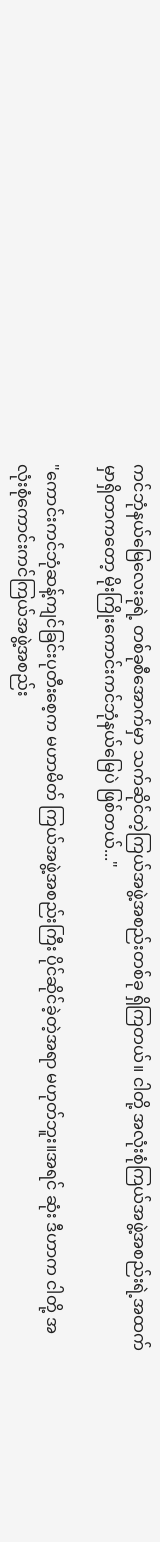ကင်ဘုံနယ်မြေလေးခုရဲ့ တစ်ခုစီအောက်မှာ သက်ဆိုင်တဲ့ကြယ်အဖွဲ့အစည်းတစ်ခု ရှိကြတယ်။ ငါတို့ အလုံးစုံကြယ်အဖွဲ့အစည်းရဲ့အထက်မှာရှိတာကတော့ မိုးကြိုးကောင်းကင်ဘုံနယ်မြေပဲ ဖြစ်တယ်..."

"ကောင်းကင်ဘုံဆန့်ကျင်ခြင်းပုတီးစေ့က မဟာမိတ် ကြယ်အဖွဲ့အစည်းကြီး ပိုင်ဆိုင်ခဲ့တဲ့အရာ မဟုတ်ဘူး။အရင် ဆုံး ဒီဟာက ငါတို့ အလုံးစုံကောင်းကင်ကြယ်အဖွဲ့အစည်း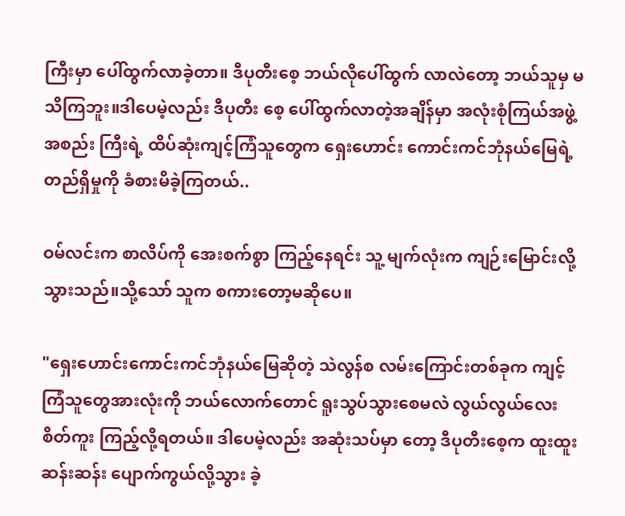ကြီးမှာ ပေါ်ထွက်လာခဲ့တာ။ ဒီပုတီးစေ့ ဘယ်လိုပေါ်ထွက် လာလဲတော့ ဘယ်သူမှ မသိကြဘူး။ဒါပေမဲ့လည်း ဒီပုတီး စေ့ ပေါ်ထွက်လာတဲ့အချိန်မှာ အလုံးစုံကြယ်အဖွဲ့အစည်း ကြီးရဲ့ ထိပ်ဆုံးကျင့်ကြံသူတွေက ရှေးဟောင်း ကောင်းကင်ဘုံနယ်မြေရဲ့ တည်ရှိမှုကို ခံစားမိခဲ့ကြတယ်..

ဝမ်လင်းက စာလိပ်ကို အေးစက်စွာ ကြည့်နေရင်း သူ့ မျက်လုံးက ကျဉ်းမြောင်းလို့သွားသည်။သို့သော် သူက စကားတော့မဆိုပေ။

"ရှေးဟောင်းကောင်းကင်ဘုံနယ်မြေဆိုတဲ့ သဲလွန်စ လမ်းကြောင်းတစ်ခုက ကျင့်ကြံသူတွေအားလုံးကို ဘယ်လောက်တောင် ရူးသွပ်သွားစေမလဲ လွယ်လွယ်လေး စိတ်ကူး ကြည့်လို့ရတယ်။ ဒါပေမဲ့လည်း အဆုံးသပ်မှာ တော့ ဒီပုတီးစေ့က ထူးထူးဆန်းဆန်း ပျောက်ကွယ်လို့သွား ခဲ့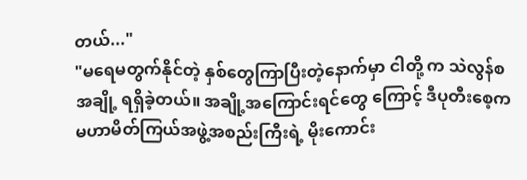တယ်..."
"မရေမတွက်နိုင်တဲ့ နှစ်တွေကြာပြီးတဲ့နောက်မှာ ငါတို့ က သဲလွန်စအချို့ ရရှိခဲ့တယ်။ အချို့အကြောင်းရင်တွေ ကြောင့် ဒီပုတီးစေ့က မဟာမိတ်ကြယ်အဖွဲ့အစည်းကြီးရဲ့ မိုးကောင်း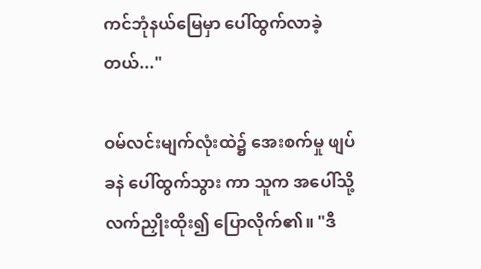ကင်ဘုံနယ်မြေမှာ ပေါ်ထွက်လာခဲ့တယ်..."

ဝမ်လင်းမျက်လုံးထဲ၌ အေးစက်မှု ဖျပ်ခနဲ ပေါ်ထွက်သွား ကာ သူက အပေါ်သို့ လက်ညှိုးထိုး၍ ပြောလိုက်၏။ "ဒီ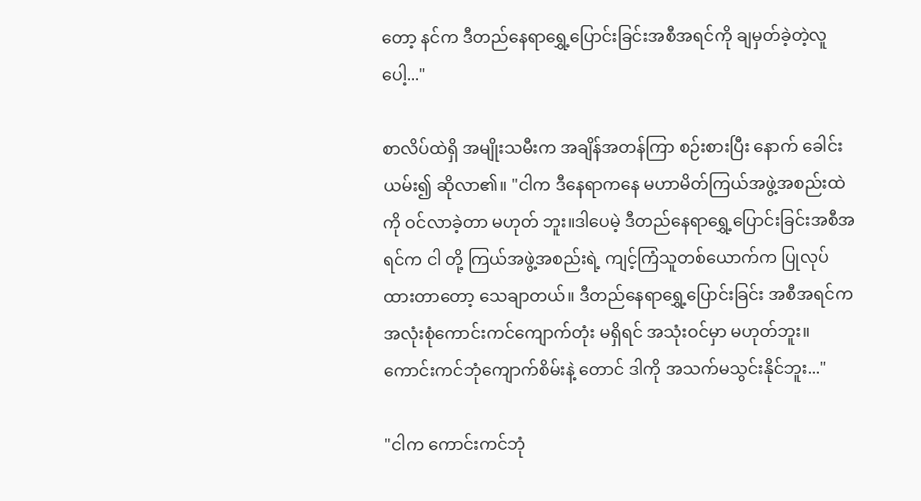တော့ နင်က ဒီတည်နေရာရွှေ့ပြောင်းခြင်းအစီအရင်ကို ချမှတ်ခဲ့တဲ့လူပေါ့..."

စာလိပ်ထဲရှိ အမျိုးသမီးက အချိန်အတန်ကြာ စဉ်းစားပြီး နောက် ခေါင်းယမ်း၍ ဆိုလာ၏။ "ငါက ဒီနေရာကနေ မဟာမိတ်ကြယ်အဖွဲ့အစည်းထဲကို ဝင်လာခဲ့တာ မဟုတ် ဘူး။ဒါပေမဲ့ ဒီတည်နေရာရွှေ့ပြောင်းခြင်းအစီအရင်က ငါ တို့ ကြယ်အဖွဲ့အစည်းရဲ့ ကျင့်ကြံသူတစ်ယောက်က ပြုလုပ် ထားတာတော့ သေချာတယ်။ ဒီတည်နေရာရွှေ့ပြောင်းခြင်း အစီအရင်က အလုံးစုံကောင်းကင်ကျောက်တုံး မရှိရင် အသုံးဝင်မှာ မဟုတ်ဘူး။ ကောင်းကင်ဘုံကျောက်စိမ်းနဲ့ တောင် ဒါကို အသက်မသွင်းနိုင်ဘူး..."

"ငါက ကောင်းကင်ဘုံ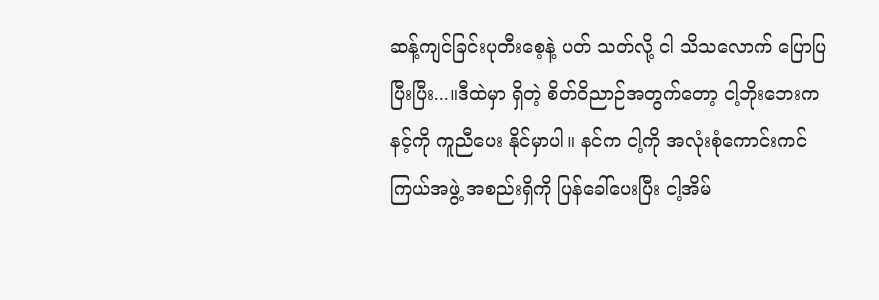ဆန့်ကျင်ခြင်းပုတီးစေ့နဲ့ ပတ် သတ်လို့ ငါ သိသလောက် ပြောပြပြီးပြီး...။ဒီထဲမှာ ရှိတဲ့ စိတ်ဝိညာဉ်အတွက်တော့ ငါ့ဘိုးဘေးက နင့်ကို ကူညီပေး နိုင်မှာပါ။ နင်က ငါ့ကို အလုံးစုံကောင်းကင် ကြယ်အဖွဲ့ အစည်းရှိကို ပြန်ခေါ်ပေးပြီး ငါ့အိမ်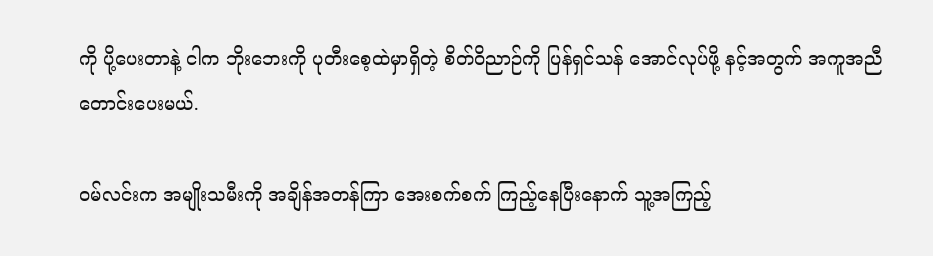ကို ပို့ပေးတာနဲ့ ငါက ဘိုးဘေးကို ပုတီးစေ့ထဲမှာရှိတဲ့ စိတ်ဝိညာဉ်ကို ပြန်ရှင်သန် အောင်လုပ်ဖို့ နင့်အတွက် အကူအညီတောင်းပေးမယ်.

ဝမ်လင်းက အမျိုးသမီးကို အချိန်အတန်ကြာ အေးစက်စက် ကြည့်နေပြီးနောက် သူ့အကြည့်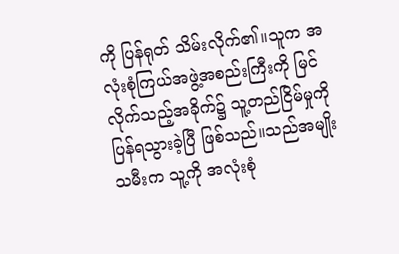ကို ပြန်ရုတ် သိမ်းလိုက်၏။သူက အလုံးစုံကြယ်အဖွဲ့အစည်းကြီးကို မြင် လိုက်သည့်အခိုက်၌ သူ့တည်ငြိမ်မှုကို ပြန်ရသွားခဲ့ပြီ ဖြစ်သည်။သည်အမျိုးသမီးက သူ့ကို အလုံးစုံ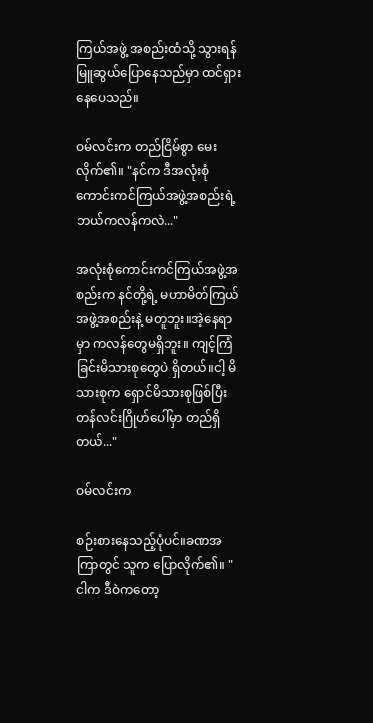ကြယ်အဖွဲ့ အစည်းထံသို့ သွားရန် မြူဆွယ်ပြောနေသည်မှာ ထင်ရှား နေပေသည်။

ဝမ်လင်းက တည်ငြိမ်စွာ မေးလိုက်၏။ "နင်က ဒီအလုံးစုံ ကောင်းကင်ကြယ်အဖွဲ့အစည်းရဲ့ ဘယ်ကလန်ကလဲ..."

အလုံးစုံကောင်းကင်ကြယ်အဖွဲ့အစည်းက နင်တို့ရဲ့ မဟာမိတ်ကြယ်အဖွဲ့အစည်းနဲ့ မတူဘူး။အဲ့နေရာမှာ ကလန်တွေမရှိဘူး။ ကျင့်ကြံခြင်းမိသားစုတွေပဲ ရှိတယ်။ငါ့ မိသားစုက ရှောင်မိသားစုဖြစ်ပြီး တန်လင်းဂြိုဟ်ပေါ်မှာ တည်ရှိတယ်..."

ဝမ်လင်းက

စဉ်းစားနေသည့်ပုံပင်။ခဏအကြာတွင် သူက ပြောလိုက်၏။ "ငါက ဒီဝဲကတော့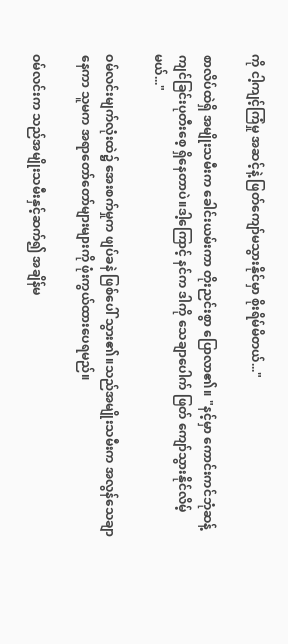ကို ငါ့ကျင့်ကြံမှု အဆင့်နဲ့ ဖြတ်ကျော်မသွားနိုင်မှာ စိုးရိမ်မိတယ်..."

စာလိပ်ထဲရှိ အမျိုးသမီးက ခေါင်းယမ်းကာ တိုးညင်းစွာ ပြောလာ၏။ "နင့်မှာ ကောင်းကင်ဘုံဆန့်ကျင်ခြင်းပုတီးစေ့ ရှိနေတာပဲ။ဒါ့ကြောင့် နင်က ဒါကို သေချာပေါက် ဖြတ် ကျော်သွားနိုင်လိမ့်မယ်..."

ဝမ်လင်းမျက်လုံးထဲ၌ အေးစက်မှုက ဖျပ်ခနဲ ဖြစ်ပေါ် သွား၏။သည်အမျိုးသမီးက အလွန်သေချာနေကာ သူမက အရာတော်တော်များများကို ဖုံးကွယ်ထားပေရမည်။

ဝမ်လင်းက သည်အမျိုးသမီးနှင့်ဆက်၍ အချိန်မ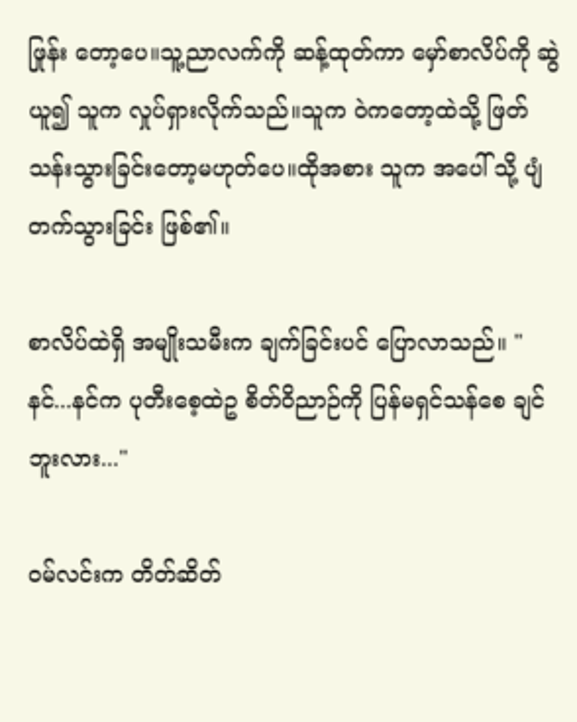ဖြုန်း တော့ပေ။သူ့ညာလက်ကို ဆန့်ထုတ်ကာ မှော်စာလိပ်ကို ဆွဲ ယူ၍ သူက လှုပ်ရှားလိုက်သည်။သူက ဝဲကတော့ထဲသို့ ဖြတ်သန်းသွားခြင်းတော့မဟုတ်ပေ။ထိုအစား သူက အပေါ် သို့ ပျံတက်သွားခြင်း ဖြစ်၏။

စာလိပ်ထဲရှိ အမျိုးသမီးက ချက်ခြင်းပင် ပြောလာသည်။ "နင်...နင်က ပုတီးစေ့ထဲဥ စိတ်ဝိညာဉ်ကို ပြန်မရှင်သန်စေ ချင်ဘူးလား..."

ဝမ်လင်းက တိတ်ဆိတ်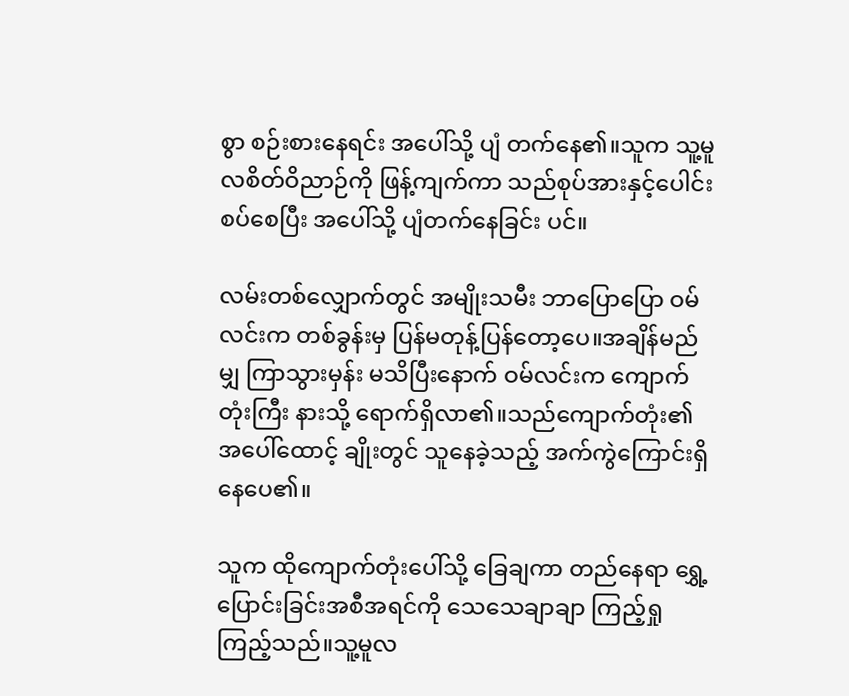စွာ စဉ်းစားနေရင်း အပေါ်သို့ ပျံ တက်နေ၏။သူက သူ့မူလစိတ်ဝိညာဉ်ကို ဖြန့်ကျက်ကာ သည်စုပ်အားနှင့်ပေါင်းစပ်စေပြီး အပေါ်သို့ ပျံတက်နေခြင်း ပင်။

လမ်းတစ်လျှောက်တွင် အမျိုးသမီး ဘာပြောပြော ဝမ် လင်းက တစ်ခွန်းမှ ပြန်မတုန့်ပြန်တော့ပေ။အချိန်မည်မျှ ကြာသွားမှန်း မသိပြီးနောက် ဝမ်လင်းက ကျောက်တုံးကြီး နားသို့ ရောက်ရှိလာ၏။သည်ကျောက်တုံး၏ အပေါ်ထောင့် ချိုးတွင် သူနေခဲ့သည့် အက်ကွဲကြောင်းရှိနေပေ၏။

သူက ထိုကျောက်တုံးပေါ်သို့ ခြေချကာ တည်နေရာ ရွှေ့ပြောင်းခြင်းအစီအရင်ကို သေသေချာချာ ကြည့်ရှု
ကြည့်သည်။သူ့မူလ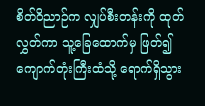စိတ်ဝိညာဉ်က လျှပ်စီးတန်းကို ထုတ် လွှတ်ကာ သူ့ခြေထောက်မှ ဖြတ်၍ ကျောက်တုံးကြီးထံသို့ ရောက်ရှိသွား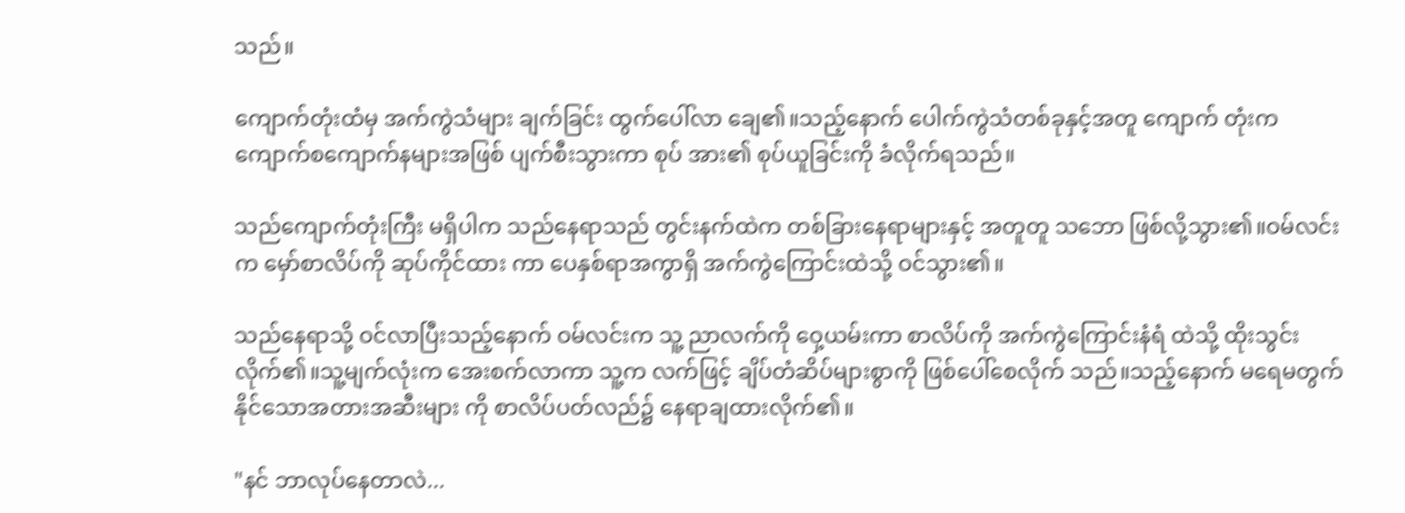သည်။

ကျောက်တုံးထံမှ အက်ကွဲသံများ ချက်ခြင်း ထွက်ပေါ်လာ ချေ၏။သည့်နောက် ပေါက်ကွဲသံတစ်ခုနှင့်အတူ ကျောက် တုံးက ကျောက်စကျောက်နများအဖြစ် ပျက်စီးသွားကာ စုပ် အား၏ စုပ်ယူခြင်းကို ခံလိုက်ရသည်။

သည်ကျောက်တုံးကြီး မရှိပါက သည်နေရာသည် တွင်းနက်ထဲက တစ်ခြားနေရာများနှင့် အတူတူ သဘော ဖြစ်လို့သွား၏။ဝမ်လင်းက မှော်စာလိပ်ကို ဆုပ်ကိုင်ထား ကာ ပေနှစ်ရာအကွာရှိ အက်ကွဲကြောင်းထဲသို့ ဝင်သွား၏။

သည်နေရာသို့ ဝင်လာပြီးသည့်နောက် ဝမ်လင်းက သူ့ ညာလက်ကို ဝှေ့ယမ်းကာ စာလိပ်ကို အက်ကွဲကြောင်းနံရံ ထဲသို့ ထိုးသွင်းလိုက်၏။သူ့မျက်လုံးက အေးစက်လာကာ သူ့က လက်ဖြင့် ချိပ်တံဆိပ်များစွာကို ဖြစ်ပေါ်စေလိုက် သည်။သည့်နောက် မရေမတွက်နိုင်သောအတားအဆီးများ ကို စာလိပ်ပတ်လည်၌ နေရာချထားလိုက်၏။

"နင် ဘာလုပ်နေတာလဲ...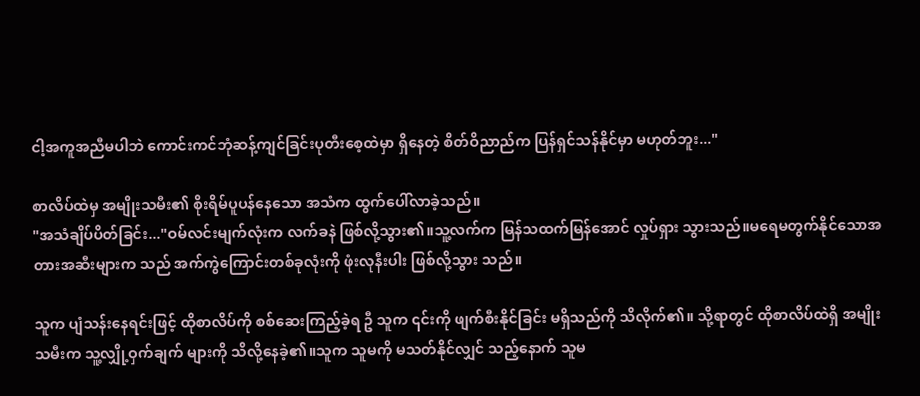ငါ့အကူအညီမပါဘဲ ကောင်းကင်ဘုံဆန့်ကျင်ခြင်းပုတီးစေ့ထဲမှာ ရှိနေတဲ့ စိတ်ဝိညာည်က ပြန်ရှင်သန်နိုင်မှာ မဟုတ်ဘူး..."

စာလိပ်ထဲမှ အမျိုးသမီး၏ စိုးရိမ်ပူပန်နေသော အသံက ထွက်ပေါ်လာခဲ့သည်။
"အသံချိပ်ပိတ်ခြင်း..."ဝမ်လင်းမျက်လုံးက လက်ခနဲ ဖြစ်လို့သွား၏။သူ့လက်က မြန်သထက်မြန်အောင် လှုပ်ရှား သွားသည်။မရေမတွက်နိုင်သောအတားအဆီးများက သည် အက်ကွဲကြောင်းတစ်ခုလုံးကို ဖုံးလုနီးပါး ဖြစ်လို့သွား သည်။

သူက ပျံသန်းနေရင်းဖြင့် ထိုစာလိပ်ကို စစ်ဆေးကြည့်ခဲ့ရ ဦ သူက ၎င်းကို ဖျက်စီးနိုင်ခြင်း မရှိသည်ကို သိလိုက်၏။ သို့ရာတွင် ထိုစာလိပ်ထဲရှိ အမျိုးသမီးက သူ့လျှို့ဝှက်ချက် များကို သိလို့နေခဲ့၏။သူက သူမကို မသတ်နိုင်လျှင် သည့်နောက် သူမ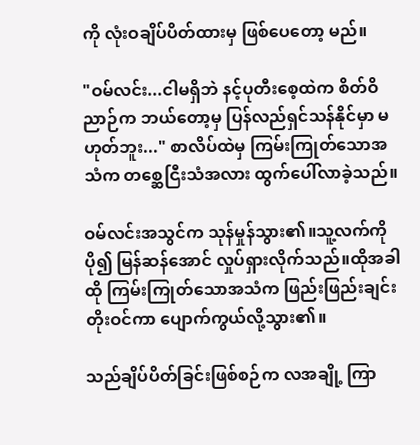ကို လုံးဝချိပ်ပိတ်ထားမှ ဖြစ်ပေတော့ မည်။

"ဝမ်လင်း...ငါမရှိဘဲ နင့်ပုတီးစေ့ထဲက စိတ်ဝိညာဉ်က ဘယ်တော့မှ ပြန်လည်ရှင်သန်နိုင်မှာ မဟုတ်ဘူး..." စာလိပ်ထဲမှ ကြမ်းကြုတ်သောအသံက တစ္ဆေငြီးသံအလား ထွက်ပေါ်လာခဲ့သည်။

ဝမ်လင်းအသွင်က သုန်မှုန်သွား၏။သူ့လက်ကို ပို၍ မြန်ဆန်အောင် လှုပ်ရှားလိုက်သည်။ထိုအခါ ထို ကြမ်းကြုတ်သောအသံက ဖြည်းဖြည်းချင်း တိုးဝင်ကာ ပျောက်ကွယ်လို့သွား၏။

သည်ချိပ်ပိတ်ခြင်းဖြစ်စဉ်က လအချို့ ကြာ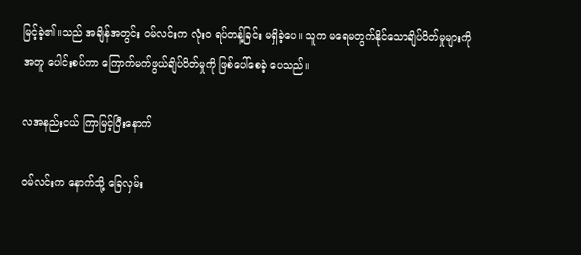မြင့်ခဲ့၏။သည် အချိန်အတွင်း ဝမ်လင်းက လုံးဝ ရပ်တန့်ခြင်း မရှိခဲ့ပေ။ သူက မရေမတွက်နိုင်သောချိပ်ပိတ်မှုများကို အတူ ပေါင်းစပ်ကာ ကြောက်မက်ဖွယ်ချိပ်ပိတ်မှုကို ဖြစ်ပေါ်စေခဲ့ ပေသည်။

လအနည်းငယ် ကြာမြင့်ပြီးနောက်

ဝမ်လင်းက နောက်သို့ ခြေလှမ်း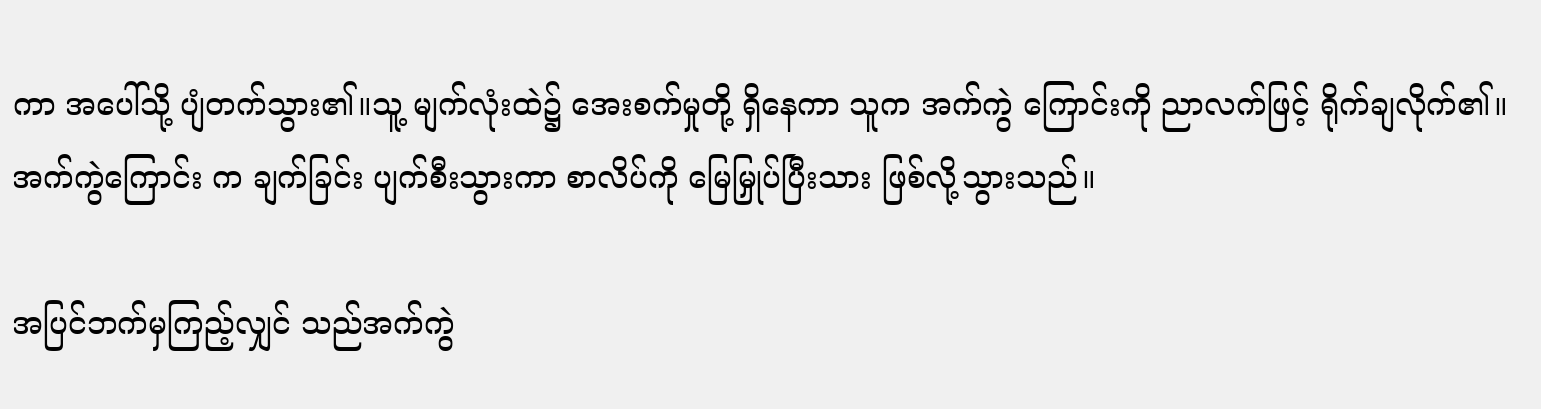ကာ အပေါ်သို့ ပျံတက်သွား၏။သူ့ မျက်လုံးထဲ၌ အေးစက်မှုတို့ ရှိနေကာ သူက အက်ကွဲ ကြောင်းကို ညာလက်ဖြင့် ရိုက်ချလိုက်၏။အက်ကွဲကြောင်း က ချက်ခြင်း ပျက်စီးသွားကာ စာလိပ်ကို မြေမြှုပ်ပြီးသား ဖြစ်လို့သွားသည်။

အပြင်ဘက်မှကြည့်လျှင် သည်အက်ကွဲ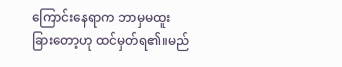ကြောင်းနေရာက ဘာမှမထူးခြားတော့ဟု ထင်မှတ်ရ၏။မည်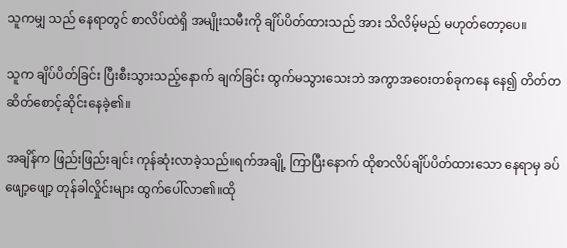သူကမျှ သည် နေရာတွင် စာလိပ်ထဲရှိ အမျိုးသမီးကို ချိပ်ပိတ်ထားသည် အား သိလိမ့်မည် မဟုတ်တော့ပေ။

သူက ချိပ်ပိတ်ခြင်း ပြီးစီးသွားသည့်နောက် ချက်ခြင်း ထွက်မသွားသေးဘဲ အကွာအဝေးတစ်ခုကနေ နေ၍ တိတ်တဆိတ်စောင့်ဆိုင်းနေခဲ့၏။

အချိန်က ဖြည်းဖြည်းချင်း ကုန်ဆုံးလာခဲ့သည်။ရက်အချို့ ကြာပြီးနောက် ထိုစာလိပ်ချိပ်ပိတ်ထားသော နေရာမှ ခပ် ဖျော့ဖျော့ တုန်ခါလှိုင်းများ ထွက်ပေါ်လာ၏။ထို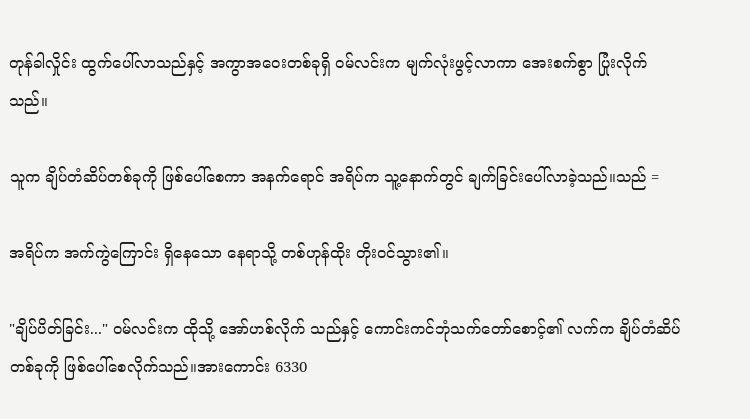တုန်ခါလှိုင်း ထွက်ပေါ်လာသည်နှင့် အကွာအဝေးတစ်ခုရှိ ဝမ်လင်းက မျက်လုံးဖွင့်လာကာ အေးစက်စွာ ပြုံးလိုက်သည်။

သူက ချိပ်တံဆိပ်တစ်ခုကို ဖြစ်ပေါ်စေကာ အနက်ရောင် အရိပ်က သူ့နောက်တွင် ချက်ခြင်းပေါ်လာခဲ့သည်။သည် =

အရိပ်က အက်ကွဲကြောင်း ရှိနေသော နေရာသို့ တစ်ဟုန်ထိုး တိုးဝင်သွား၏။

"ချိပ်ပိတ်ခြင်း..." ဝမ်လင်းက ထိုသို့ အော်ဟစ်လိုက် သည်နှင့် ကောင်းကင်ဘုံသက်တော်စောင့်၏ လက်က ချိပ်တံဆိပ်တစ်ခုကို ဖြစ်ပေါ်စေလိုက်သည်။အားကောင်း 6330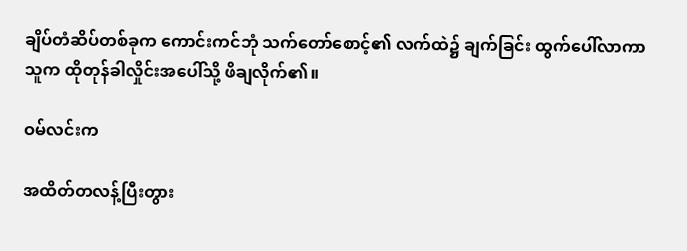ချိပ်တံဆိပ်တစ်ခုက ကောင်းကင်ဘုံ သက်တော်စောင့်၏ လက်ထဲ၌ ချက်ခြင်း ထွက်ပေါ်လာကာ သူက ထိုတုန်ခါလှိုင်းအပေါ်သို့ ဖိချလိုက်၏။

ဝမ်လင်းက

အထိတ်တလန့်ပြီးတွား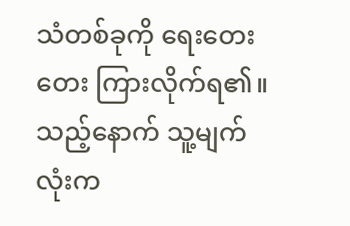သံတစ်ခုကို ရေးတေးတေး ကြားလိုက်ရ၏။သည့်နောက် သူ့မျက်လုံးက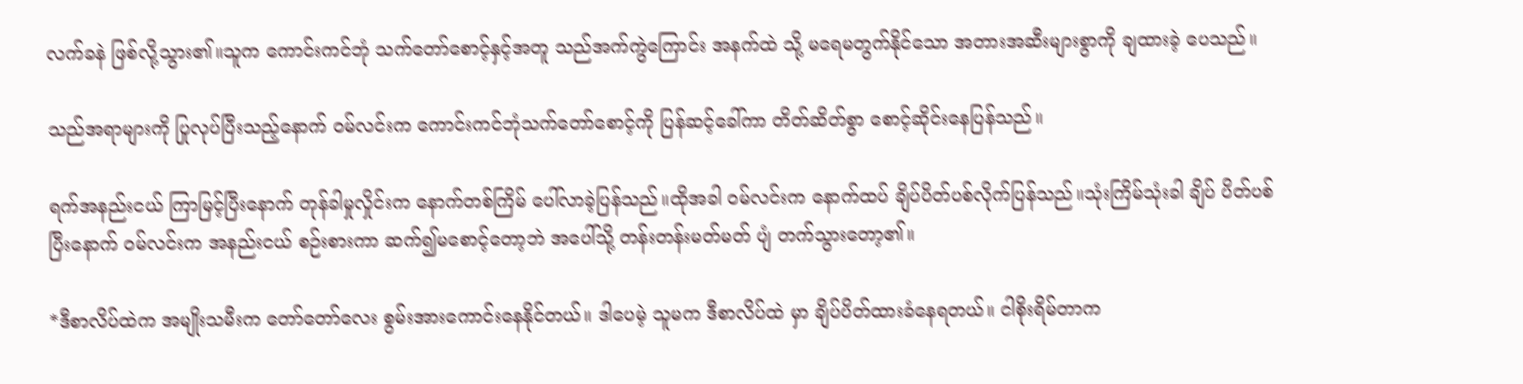လက်ခနဲ ဖြစ်လို့သွား၏။သူက ကောင်းကင်ဘုံ သက်တော်စောင့်နှင့်အတူ သည်အက်ကွဲကြောင်း အနက်ထဲ သို့ မရေမတွက်နိုင်သော အတားအဆီးများစွာကို ချထားခဲ့ ပေသည်။

သည်အရာများကို ပြုလုပ်ပြီးသည့်နောက် ဝမ်လင်းက ကောင်းကင်ဘုံသက်တော်စောင့်ကို ပြန်ဆင့်ခေါ်ကာ တိတ်ဆိတ်စွာ စောင့်ဆိုင်းနေပြန်သည်။

ရက်အနည်းငယ် ကြာမြင့်ပြီးနောက် တုန်ခါမှုလှိုင်းက နောက်တစ်ကြိမ် ပေါ်လာခဲ့ပြန်သည်။ထိုအခါ ဝမ်လင်းက နောက်ထပ် ချိပ်ပိတ်ပစ်လိုက်ပြန်သည်။သုံးကြိမ်သုံးခါ ချိပ် ပိတ်ပစ်ပြီးနောက် ဝမ်လင်းက အနည်းငယ် စဉ်းစားကာ ဆက်၍မစောင့်တော့ဘဲ အပေါ်သို့ တန်းတန်းမတ်မတ် ပျံ တက်သွားတော့၏။

*ဒီစာလိပ်ထဲက အမျိုးသမီးက တော်တော်လေး စွမ်းအားကောင်းနေနိုင်တယ်။ ဒါပေမဲ့ သူမက ဒီစာလိပ်ထဲ မှာ ချိပ်ပိတ်ထားခံနေရတယ်။ ငါစိုးရိမ်တာက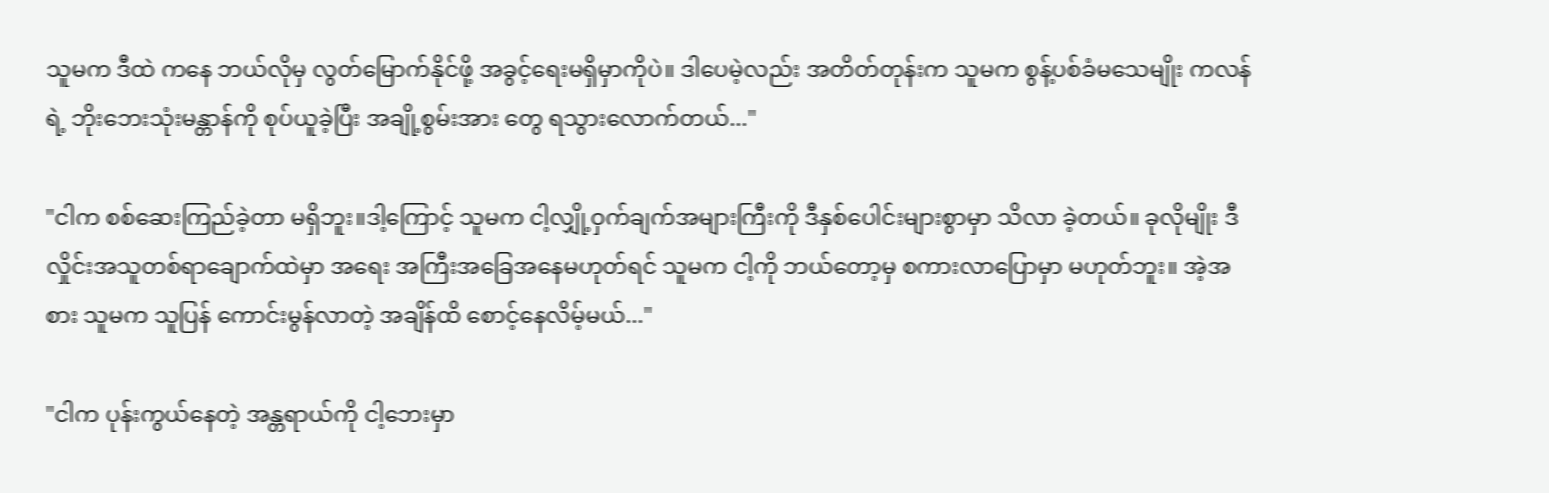သူမက ဒီထဲ ကနေ ဘယ်လိုမှ လွတ်မြောက်နိုင်ဖို့ အခွင့်ရေးမရှိမှာကိုပဲ။ ဒါပေမဲ့လည်း အတိတ်တုန်းက သူမက စွန့်ပစ်ခံမသေမျိုး ကလန်ရဲ့ ဘိုးဘေးသုံးမန္တာန်ကို စုပ်ယူခဲ့ပြီး အချို့စွမ်းအား တွေ ရသွားလောက်တယ်..."

"ငါက စစ်ဆေးကြည်ခဲ့တာ မရှိဘူး။ဒါ့ကြောင့် သူမက ငါ့လျှို့ဝှက်ချက်အများကြီးကို ဒီနှစ်ပေါင်းများစွာမှာ သိလာ ခဲ့တယ်။ ခုလိုမျိုး ဒီလှိုင်းအသူတစ်ရာချောက်ထဲမှာ အရေး အကြီးအခြေအနေမဟုတ်ရင် သူမက ငါ့ကို ဘယ်တော့မှ စကားလာပြောမှာ မဟုတ်ဘူး။ အဲ့အစား သူမက သူပြန် ကောင်းမွန်လာတဲ့ အချိန်ထိ စောင့်နေလိမ့်မယ်..."

"ငါက ပုန်းကွယ်နေတဲ့ အန္တရာယ်ကို ငါ့ဘေးမှာ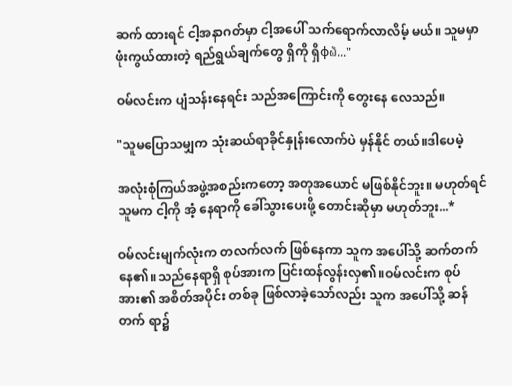ဆက် ထားရင် ငါ့အနာဂတ်မှာ ငါ့အပေါ် သက်ရောက်လာလိမ့် မယ်။ သူမမှာ ဖုံးကွယ်ထားတဲ့ ရည်ရွယ်ချက်တွေ ရှိကို ရှိφ໖..."

ဝမ်လင်းက ပျံသန်းနေရင်း သည်အကြောင်းကို တွေးနေ လေသည်။

"သူမပြောသမျှက သုံးဆယ်ရာခိုင်နှုန်းလောက်ပဲ မှန်နိုင် တယ်။ဒါပေမဲ့

အလုံးစုံကြယ်အဖွဲ့အစည်းကတော့ အတုအယောင် မဖြစ်နိုင်ဘူး။ မဟုတ်ရင် သူမက ငါ့ကို အံ့ နေရာကို ခေါ်သွားပေးဖို့ တောင်းဆိုမှာ မဟုတ်ဘူး...*

ဝမ်လင်းမျက်လုံးက တလက်လက် ဖြစ်နေကာ သူက အပေါ်သို့ ဆက်တက်နေ၏။သည်နေရာရှိ စုပ်အားက ပြင်းထန်လွန်းလှ၏။ဝမ်လင်းက စုပ်အား၏ အစိတ်အပိုင်း တစ်ခု ဖြစ်လာခဲ့သော်လည်း သူက အပေါ်သို့ ဆန်တက် ရာ၌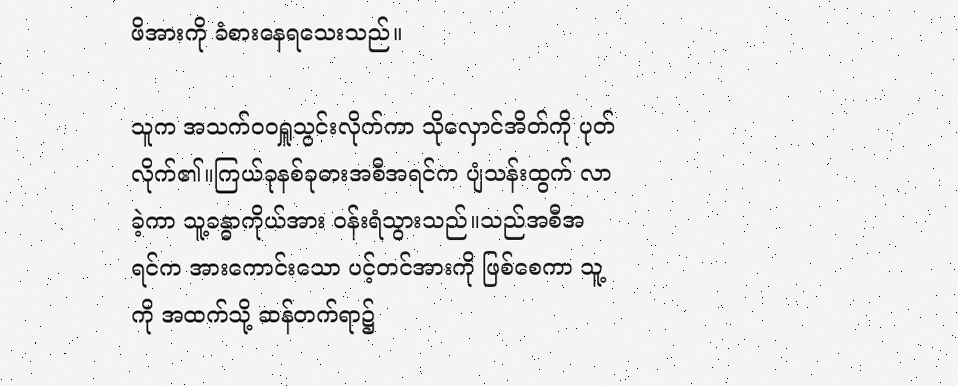ဖိအားကို ခံစားနေရသေးသည်။

သူက အသက်ဝဝရှူသွင်းလိုက်ကာ သိုလှောင်အိတ်ကို ပုတ်လိုက်၏။ကြယ်ခုနစ်ခုဓားအစီအရင်က ပျံသန်းထွက် လာခဲ့ကာ သူ့ခန္ဓာကိုယ်အား ဝန်းရံသွားသည်။သည်အစီအ ရင်က အားကောင်းသော ပင့်တင်အားကို ဖြစ်စေကာ သူ့ကို အထက်သို့ ဆန်တက်ရာ၌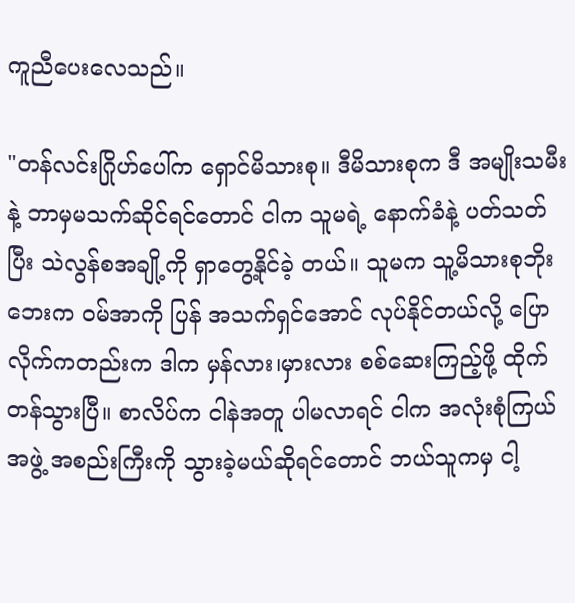ကူညီပေးလေသည်။

"တန်လင်းဂြိုဟ်ပေါ်က ရှောင်မိသားစု။ ဒီမိသားစုက ဒီ အမျိုးသမီးနဲ့ ဘာမှမသက်ဆိုင်ရင်တောင် ငါက သူမရဲ့ နောက်ခံနဲ့ ပတ်သတ်ပြီး သဲလွန်စအချို့ကို ရှာတွေ့နိုင်ခဲ့ တယ်။ သူမက သူ့မိသားစုဘိုးဘေးက ဝမ်အာကို ပြန် အသက်ရှင်အောင် လုပ်နိုင်တယ်လို့ ပြောလိုက်ကတည်းက ဒါက မှန်လား၊မှားလား စစ်ဆေးကြည့်ဖို့ ထိုက်တန်သွားပြီ။ စာလိပ်က ငါနဲအတူ ပါမလာရင် ငါက အလုံးစုံကြယ်အဖွဲ့ အစည်းကြီးကို သွားခဲ့မယ်ဆိုရင်တောင် ဘယ်သူကမှ ငါ့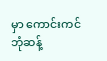မှာ ကောင်းကင်ဘုံဆန့်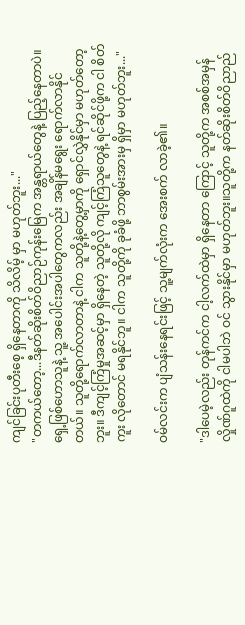ကျင်ခြင်းပုတီးစေ့ ရှိနေတာကို သိလိမ့် မှာ မဟုတ်ဘူး..."
"တကယ်တော့...ဒီနတ်ဆိုးစိတ်ဝိညာဉ်ကုန်းမြေက အန္တရာယ်တွေနဲ့ ပြည့်နေတာပဲ။ ရှေ့ဖြစ်ဟောသူနဲ့ သူ့ အပေါင်းအပါတွေကလည်း အချိန်မရွေး ရောက်လာနိုင် တယ်။ သူတို့ရောက်လာတာနဲ့ ငါက သူတို့နဲ့တွေ့မှာကို ရှောင်လွှဲနိုင်မှာ မဟုတ်တော့ဘူး။ ဒီကျင့်ကြံမှုအဆင့်မှာ ရှိနေတဲ့ သူတို့လို ကျင့်ကြံသူတွေနဲ့ ရင်ဆိုင်ဖို့က ငါ စိတ်ကူး လိုတောင် မရနိုင်ဘူ။ ငါက သူတို့ကို ခုခံဖို့ ဘာစွမ်းအားမှ ရှိမှာ မဟုတ်ဘူး..."

ဝမ်လင်းက ပျံသန်းနေရင်းဖြင့် သူ့မျက်လုံးက အေးစက် လာခဲ့၏။

"ဒါပေမဲ့လည်း တုန်ကင်က ငါ့လက်ထဲမှာ ရှိနေတာ ကြောင့် သူတို့က အစစ်အမှန်လှိုဏ်ဂူထဲကို ငါမပါဘဲ ဝင် သွားနိုင်မှာ မဟုတ်ဘူး။သူတို့က နတ်ဆိုးစိတ်ဝိညာည်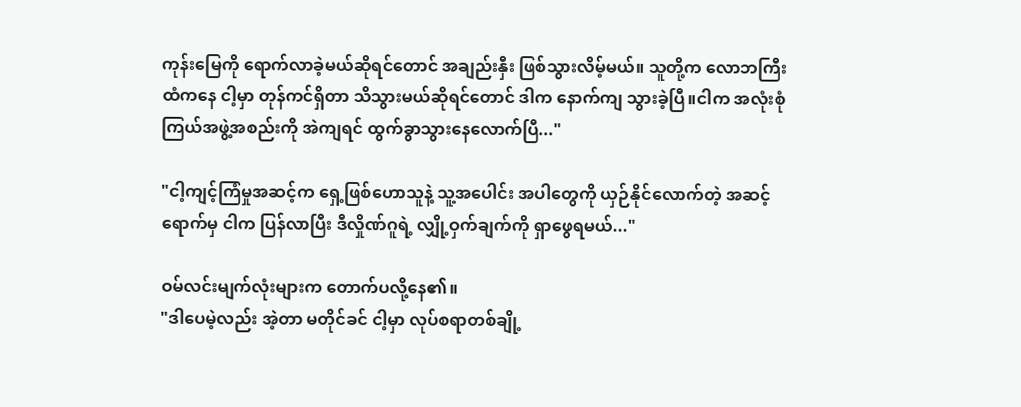ကုန်းမြေကို ရောက်လာခဲ့မယ်ဆိုရင်တောင် အချည်းနှီး ဖြစ်သွားလိမ့်မယ်။ သူတို့က လောဘကြီးထံကနေ ငါ့မှာ တုန်ကင်ရှိတာ သိသွားမယ်ဆိုရင်တောင် ဒါက နောက်ကျ သွားခဲ့ပြီ။ငါက အလုံးစုံကြယ်အဖွဲ့အစည်းကို အဲကျရင် ထွက်ခွာသွားနေလောက်ပြီ..."

"ငါ့ကျင့်ကြံမှုအဆင့်က ရှေ့ဖြစ်ဟောသူနဲ့ သူ့အပေါင်း အပါတွေကို ယှဉ်နိုင်လောက်တဲ့ အဆင့်ရောက်မှ ငါက ပြန်လာပြီး ဒီလှိုဏ်ဂူရဲ့ လျှို့ဝှက်ချက်ကို ရှာဖွေရမယ်..."

ဝမ်လင်းမျက်လုံးများက တောက်ပလို့နေ၏။
"ဒါပေမဲ့လည်း အဲ့တာ မတိုင်ခင် ငါ့မှာ လုပ်စရာတစ်ချို့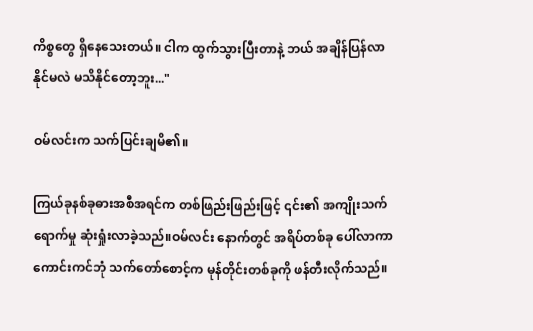ကိစ္စတွေ ရှိနေသေးတယ်။ ငါက ထွက်သွားပြီးတာနဲ့ ဘယ် အချိန်ပြန်လာနိုင်မလဲ မသိနိုင်တော့ဘူး..."

ဝမ်လင်းက သက်ပြင်းချမိ၏။

ကြယ်ခုနစ်ခုဓားအစီအရင်က တစ်ဖြည်းဖြည်းဖြင့် ၎င်း၏ အကျိုးသက်ရောက်မှု ဆုံးရှုံးလာခဲ့သည်။ဝမ်လင်း နောက်တွင် အရိပ်တစ်ခု ပေါ်လာကာ ကောင်းကင်ဘုံ သက်တော်စောင့်က မုန်တိုင်းတစ်ခုကို ဖန်တီးလိုက်သည်။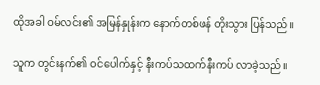ထိုအခါ ဝမ်လင်း၏ အမြန်နှုန်းက နောက်တစ်ဖန် တိုးသွား ပြန်သည်။

သူက တွင်းနက်၏ ဝင်ပေါက်နှင့် နီးကပ်သထက်နီးကပ် လာခဲ့သည်။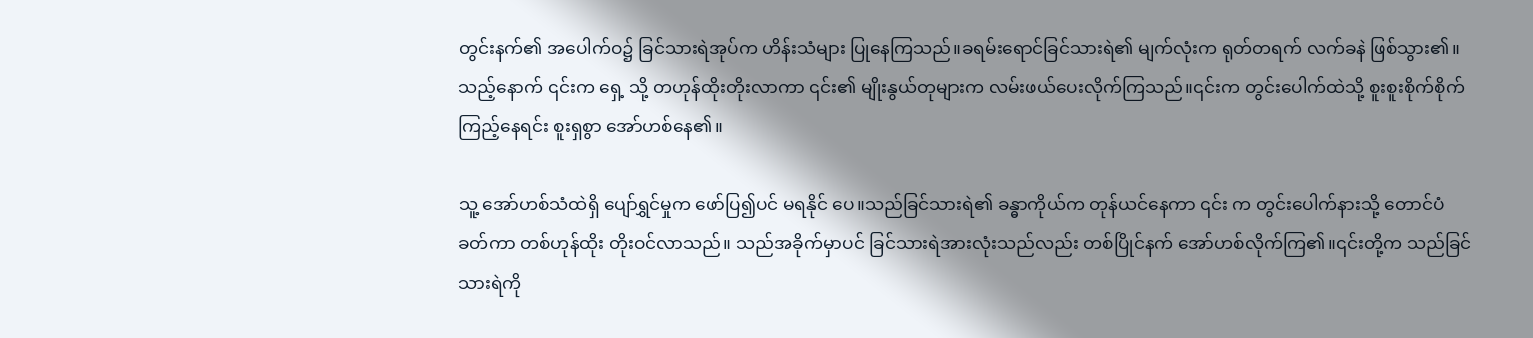တွင်းနက်၏ အပေါက်ဝ၌ ခြင်သားရဲအုပ်က ဟိန်းသံများ ပြုနေကြသည်။ခရမ်းရောင်ခြင်သားရဲ၏ မျက်လုံးက ရုတ်တရက် လက်ခနဲ ဖြစ်သွား၏။သည့်နောက် ၎င်းက ရှေ့ သို့ တဟုန်ထိုးတိုးလာကာ ၎င်း၏ မျိုးနွယ်တုများက လမ်းဖယ်ပေးလိုက်ကြသည်။၎င်းက တွင်းပေါက်ထဲသို့ စူးစူးစိုက်စိုက် ကြည့်နေရင်း စူးရှစွာ အော်ဟစ်နေ၏။

သူ့ အော်ဟစ်သံထဲရှိ ပျော်ရွှင်မှုက ဖော်ပြ၍ပင် မရနိုင် ပေ။သည်ခြင်သားရဲ၏ ခန္ဓာကိုယ်က တုန်ယင်နေကာ ၎င်း က တွင်းပေါက်နားသို့ တောင်ပံခတ်ကာ တစ်ဟုန်ထိုး တိုးဝင်လာသည်။ သည်အခိုက်မှာပင် ခြင်သားရဲအားလုံးသည်လည်း တစ်ပြိုင်နက် အော်ဟစ်လိုက်ကြ၏။၎င်းတို့က သည်ခြင် သားရဲကို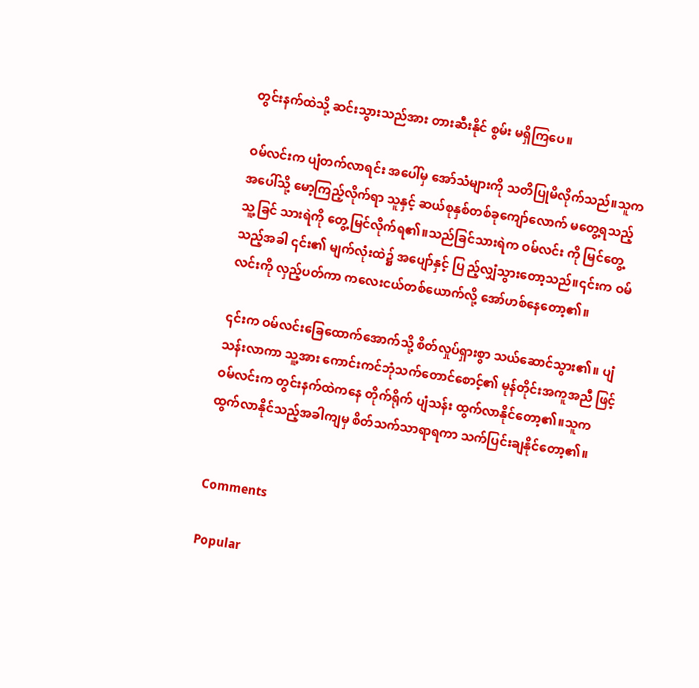တွင်းနက်ထဲသို့ ဆင်းသွားသည်အား တားဆီးနိုင် စွမ်း မရှိကြပေ။

ဝမ်လင်းက ပျံတက်လာရင်း အပေါ်မှ အော်သံများကို သတိပြုမိလိုက်သည်။သူက အပေါ်သို့ မော့ကြည့်လိုက်ရာ သူနှင့် ဆယ်စုနှစ်တစ်ခုကျော်လောက် မတွေ့ရသည့် သူ့ခြင် သားရဲကို တွေ့မြင်လိုက်ရ၏။သည်ခြင်သားရဲက ဝမ်လင်း ကို မြင်တွေ့သည့်အခါ ၎င်း၏ မျက်လုံးထဲ၌ အပျော်နှင့် ပြ ည့်လျှံသွားတော့သည်။၎င်းက ဝမ်လင်းကို လှည့်ပတ်ကာ ကလေးငယ်တစ်ယောက်လို့ အော်ဟစ်နေတော့၏။

၎င်းက ဝမ်လင်းခြေထောက်အောက်သို့ စိတ်လှုပ်ရှားစွာ သယ်ဆောင်သွား၏။ ပျံသန်းလာကာ သူ့အား ကောင်းကင်ဘုံသက်တောင်စောင့်၏ မုန်တိုင်းအကူအညီ ဖြင့် ဝမ်လင်းက တွင်းနက်ထဲကနေ တိုက်ရိုက် ပျံသန်း ထွက်လာနိုင်တော့၏။သူက ထွက်လာနိုင်သည့်အခါကျမှ စိတ်သက်သာရာရကာ သက်ပြင်းချနိုင်တော့၏။


Comments

Popular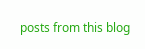posts from this blog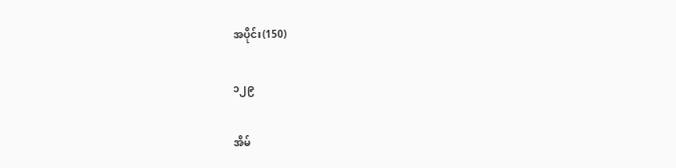အပိုင်း(150)

၁၂၉

အိမ်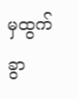မှထွက်ခွာ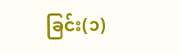ခြင်း(၁)